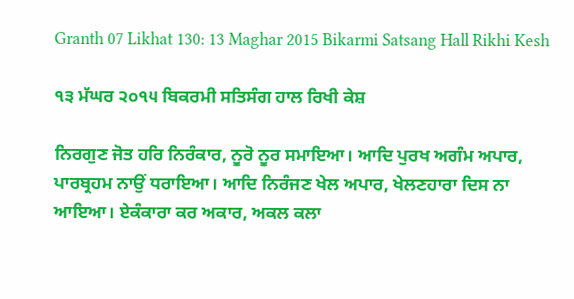Granth 07 Likhat 130: 13 Maghar 2015 Bikarmi Satsang Hall Rikhi Kesh

੧੩ ਮੱਘਰ ੨੦੧੫ ਬਿਕਰਮੀ ਸਤਿਸੰਗ ਹਾਲ ਰਿਖੀ ਕੇਸ਼

ਨਿਰਗੁਣ ਜੋਤ ਹਰਿ ਨਿਰੰਕਾਰ, ਨੂਰੋ ਨੂਰ ਸਮਾਇਆ। ਆਦਿ ਪੁਰਖ ਅਗੰਮ ਅਪਾਰ, ਪਾਰਬ੍ਰਹਮ ਨਾਉਂ ਧਰਾਇਆ। ਆਦਿ ਨਿਰੰਜਣ ਖੇਲ ਅਪਾਰ, ਖੇਲਣਹਾਰਾ ਦਿਸ ਨਾ ਆਇਆ। ਏਕੰਕਾਰਾ ਕਰ ਅਕਾਰ, ਅਕਲ ਕਲਾ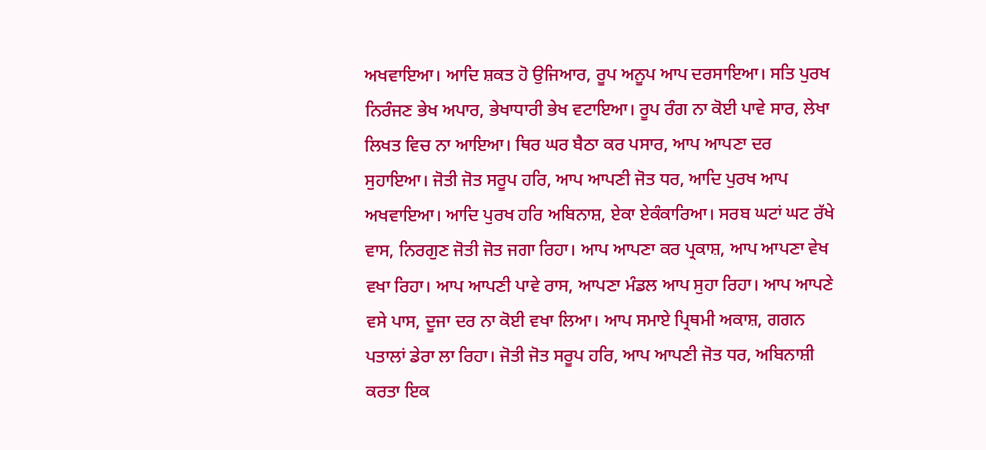ਅਖਵਾਇਆ। ਆਦਿ ਸ਼ਕਤ ਹੋ ਉਜਿਆਰ, ਰੂਪ ਅਨੂਪ ਆਪ ਦਰਸਾਇਆ। ਸਤਿ ਪੁਰਖ ਨਿਰੰਜਣ ਭੇਖ ਅਪਾਰ, ਭੇਖਾਧਾਰੀ ਭੇਖ ਵਟਾਇਆ। ਰੂਪ ਰੰਗ ਨਾ ਕੋਈ ਪਾਵੇ ਸਾਰ, ਲੇਖਾ ਲਿਖਤ ਵਿਚ ਨਾ ਆਇਆ। ਥਿਰ ਘਰ ਬੈਠਾ ਕਰ ਪਸਾਰ, ਆਪ ਆਪਣਾ ਦਰ ਸੁਹਾਇਆ। ਜੋਤੀ ਜੋਤ ਸਰੂਪ ਹਰਿ, ਆਪ ਆਪਣੀ ਜੋਤ ਧਰ, ਆਦਿ ਪੁਰਖ ਆਪ ਅਖਵਾਇਆ। ਆਦਿ ਪੁਰਖ ਹਰਿ ਅਬਿਨਾਸ਼, ਏਕਾ ਏਕੰਕਾਰਿਆ। ਸਰਬ ਘਟਾਂ ਘਟ ਰੱਖੇ ਵਾਸ, ਨਿਰਗੁਣ ਜੋਤੀ ਜੋਤ ਜਗਾ ਰਿਹਾ। ਆਪ ਆਪਣਾ ਕਰ ਪ੍ਰਕਾਸ਼, ਆਪ ਆਪਣਾ ਵੇਖ ਵਖਾ ਰਿਹਾ। ਆਪ ਆਪਣੀ ਪਾਵੇ ਰਾਸ, ਆਪਣਾ ਮੰਡਲ ਆਪ ਸੁਹਾ ਰਿਹਾ। ਆਪ ਆਪਣੇ ਵਸੇ ਪਾਸ, ਦੂਜਾ ਦਰ ਨਾ ਕੋਈ ਵਖਾ ਲਿਆ। ਆਪ ਸਮਾਏ ਪ੍ਰਿਥਮੀ ਅਕਾਸ਼, ਗਗਨ ਪਤਾਲਾਂ ਡੇਰਾ ਲਾ ਰਿਹਾ। ਜੋਤੀ ਜੋਤ ਸਰੂਪ ਹਰਿ, ਆਪ ਆਪਣੀ ਜੋਤ ਧਰ, ਅਬਿਨਾਸ਼ੀ ਕਰਤਾ ਇਕ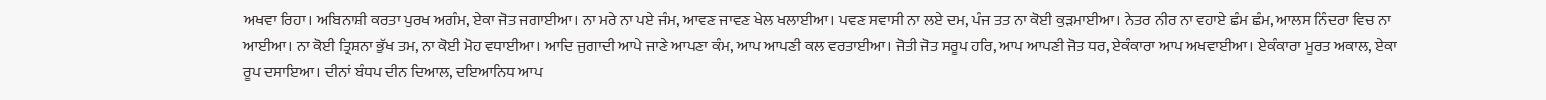ਅਖਵਾ ਰਿਹਾ। ਅਬਿਨਾਸ਼ੀ ਕਰਤਾ ਪੁਰਖ ਅਗੰਮ, ਏਕਾ ਜੋਤ ਜਗਾਈਆ। ਨਾ ਮਰੇ ਨਾ ਪਏ ਜੰਮ, ਆਵਣ ਜਾਵਣ ਖੇਲ ਖਲਾਈਆ। ਪਵਣ ਸਵਾਸੀ ਨਾ ਲਏ ਦਮ, ਪੰਜ ਤਤ ਨਾ ਕੋਈ ਕੁੜਮਾਈਆ। ਨੇਤਰ ਨੀਰ ਨਾ ਵਹਾਏ ਛੰਮ ਛੰਮ, ਆਲਸ ਨਿੰਦਰਾ ਵਿਚ ਨਾ ਆਈਆ। ਨਾ ਕੋਈ ਤ੍ਰਿਸ਼ਨਾ ਭੁੱਖ ਤਮ, ਨਾ ਕੋਈ ਮੋਹ ਵਧਾਈਆ। ਆਦਿ ਜੁਗਾਦੀ ਆਪੇ ਜਾਣੇ ਆਪਣਾ ਕੰਮ, ਆਪ ਆਪਣੀ ਕਲ ਵਰਤਾਈਆ। ਜੋਤੀ ਜੋਤ ਸਰੂਪ ਹਰਿ, ਆਪ ਆਪਣੀ ਜੋਤ ਧਰ, ਏਕੰਕਾਰਾ ਆਪ ਅਖਵਾਈਆ। ਏਕੰਕਾਰਾ ਮੂਰਤ ਅਕਾਲ, ਏਕਾ ਰੂਪ ਦਸਾਇਆ। ਦੀਨਾਂ ਬੰਧਪ ਦੀਨ ਦਿਆਲ, ਦਇਆਨਿਧ ਆਪ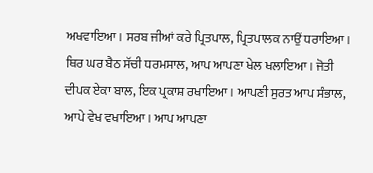ਅਖਵਾਇਆ। ਸਰਬ ਜੀਆਂ ਕਰੇ ਪ੍ਰਿਤਪਾਲ, ਪ੍ਰਿਤਪਾਲਕ ਨਾਉਂ ਧਰਾਇਆ। ਥਿਰ ਘਰ ਬੈਠ ਸੱਚੀ ਧਰਮਸਾਲ, ਆਪ ਆਪਣਾ ਖੇਲ ਖਲਾਇਆ । ਜੋਤੀ ਦੀਪਕ ਏਕਾ ਬਾਲ, ਇਕ ਪ੍ਰਕਾਸ਼ ਰਖਾਇਆ। ਆਪਣੀ ਸੁਰਤ ਆਪ ਸੰਭਾਲ, ਆਪੇ ਵੇਖ ਵਖਾਇਆ। ਆਪ ਆਪਣਾ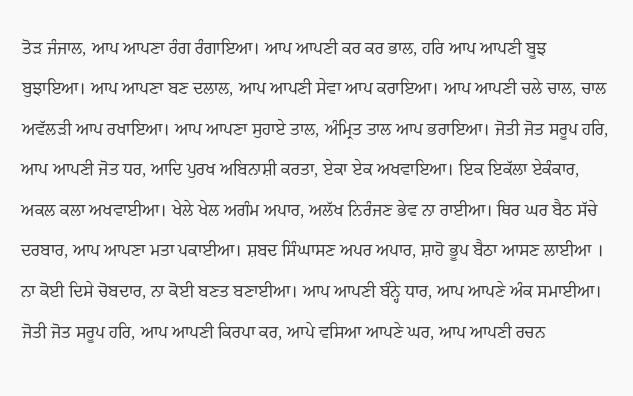ਤੋੜ ਜੰਜਾਲ, ਆਪ ਆਪਣਾ ਰੰਗ ਰੰਗਾਇਆ। ਆਪ ਆਪਣੀ ਕਰ ਕਰ ਭਾਲ, ਹਰਿ ਆਪ ਆਪਣੀ ਬੂਝ ਬੁਝਾਇਆ। ਆਪ ਆਪਣਾ ਬਣ ਦਲਾਲ, ਆਪ ਆਪਣੀ ਸੇਵਾ ਆਪ ਕਰਾਇਆ। ਆਪ ਆਪਣੀ ਚਲੇ ਚਾਲ, ਚਾਲ ਅਵੱਲੜੀ ਆਪ ਰਖਾਇਆ। ਆਪ ਆਪਣਾ ਸੁਹਾਏ ਤਾਲ, ਅੰਮ੍ਰਿਤ ਤਾਲ ਆਪ ਭਰਾਇਆ। ਜੋਤੀ ਜੋਤ ਸਰੂਪ ਹਰਿ, ਆਪ ਆਪਣੀ ਜੋਤ ਧਰ, ਆਦਿ ਪੁਰਖ ਅਬਿਨਾਸ਼ੀ ਕਰਤਾ, ਏਕਾ ਏਕ ਅਖਵਾਇਆ। ਇਕ ਇਕੱਲਾ ਏਕੰਕਾਰ, ਅਕਲ ਕਲਾ ਅਖਵਾਈਆ। ਖੇਲੇ ਖੇਲ ਅਗੰਮ ਅਪਾਰ, ਅਲੱਖ ਨਿਰੰਜਣ ਭੇਵ ਨਾ ਰਾਈਆ। ਥਿਰ ਘਰ ਬੈਠ ਸੱਚੇ ਦਰਬਾਰ, ਆਪ ਆਪਣਾ ਮਤਾ ਪਕਾਈਆ। ਸ਼ਬਦ ਸਿੰਘਾਸਣ ਅਪਰ ਅਪਾਰ, ਸ਼ਾਹੋ ਭੂਪ ਬੈਠਾ ਆਸਣ ਲਾਈਆ । ਨਾ ਕੋਈ ਦਿਸੇ ਚੋਬਦਾਰ, ਨਾ ਕੋਈ ਬਣਤ ਬਣਾਈਆ। ਆਪ ਆਪਣੀ ਬੰਨ੍ਹੇ ਧਾਰ, ਆਪ ਆਪਣੇ ਅੰਕ ਸਮਾਈਆ। ਜੋਤੀ ਜੋਤ ਸਰੂਪ ਹਰਿ, ਆਪ ਆਪਣੀ ਕਿਰਪਾ ਕਰ, ਆਪੇ ਵਸਿਆ ਆਪਣੇ ਘਰ, ਆਪ ਆਪਣੀ ਰਚਨ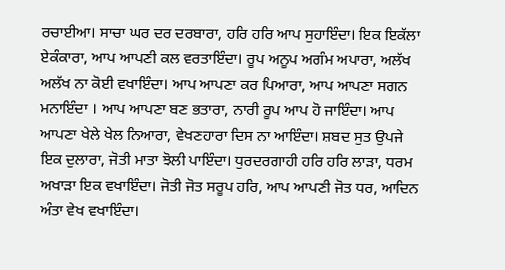ਰਚਾਈਆ। ਸਾਚਾ ਘਰ ਦਰ ਦਰਬਾਰਾ, ਹਰਿ ਹਰਿ ਆਪ ਸੁਹਾਇੰਦਾ। ਇਕ ਇਕੱਲਾ ਏਕੰਕਾਰਾ, ਆਪ ਆਪਣੀ ਕਲ ਵਰਤਾਇੰਦਾ। ਰੂਪ ਅਨੂਪ ਅਗੰਮ ਅਪਾਰਾ, ਅਲੱਖ ਅਲੱਖ ਨਾ ਕੋਈ ਵਖਾਇੰਦਾ। ਆਪ ਆਪਣਾ ਕਰ ਪਿਆਰਾ, ਆਪ ਆਪਣਾ ਸਗਨ ਮਨਾਇੰਦਾ । ਆਪ ਆਪਣਾ ਬਣ ਭਤਾਰਾ, ਨਾਰੀ ਰੂਪ ਆਪ ਹੋ ਜਾਇੰਦਾ। ਆਪ ਆਪਣਾ ਖੇਲੇ ਖੇਲ ਨਿਆਰਾ, ਵੇਖਣਹਾਰਾ ਦਿਸ ਨਾ ਆਇੰਦਾ। ਸ਼ਬਦ ਸੁਤ ਉਪਜੇ ਇਕ ਦੁਲਾਰਾ, ਜੋਤੀ ਮਾਤਾ ਝੋਲੀ ਪਾਇੰਦਾ। ਧੁਰਦਰਗਾਹੀ ਹਰਿ ਹਰਿ ਲਾੜਾ, ਧਰਮ ਅਖਾੜਾ ਇਕ ਵਖਾਇੰਦਾ। ਜੋਤੀ ਜੋਤ ਸਰੂਪ ਹਰਿ, ਆਪ ਆਪਣੀ ਜੋਤ ਧਰ, ਆਦਿਨ ਅੰਤਾ ਵੇਖ ਵਖਾਇੰਦਾ।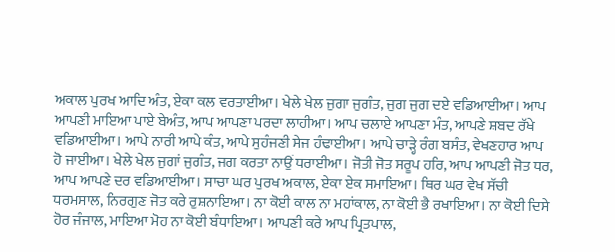ਅਕਾਲ ਪੁਰਖ ਆਦਿ ਅੰਤ, ਏਕਾ ਕਲ ਵਰਤਾਈਆ। ਖੇਲੇ ਖੇਲ ਜੁਗਾ ਜੁਗੰਤ, ਜੁਗ ਜੁਗ ਦਏ ਵਡਿਆਈਆ। ਆਪ ਆਪਣੀ ਮਾਇਆ ਪਾਏ ਬੇਅੰਤ, ਆਪ ਆਪਣਾ ਪਰਦਾ ਲਾਹੀਆ। ਆਪ ਚਲਾਏ ਆਪਣਾ ਮੰਤ, ਆਪਣੇ ਸ਼ਬਦ ਰੱਖੇ ਵਡਿਆਈਆ। ਆਪੇ ਨਾਰੀ ਆਪੇ ਕੰਤ, ਆਪੇ ਸੁਹੰਜਣੀ ਸੇਜ ਹੰਢਾਈਆ। ਆਪੇ ਚਾੜ੍ਹੇ ਰੰਗ ਬਸੰਤ, ਵੇਖਣਹਾਰ ਆਪ ਹੋ ਜਾਈਆ। ਖੇਲੇ ਖੇਲ ਜੁਗਾਂ ਜੁਗੰਤ, ਜਗ ਕਰਤਾ ਨਾਉਂ ਧਰਾਈਆ। ਜੋਤੀ ਜੋਤ ਸਰੂਪ ਹਰਿ, ਆਪ ਆਪਣੀ ਜੋਤ ਧਰ, ਆਪ ਆਪਣੇ ਦਰ ਵਡਿਆਈਆ। ਸਾਚਾ ਘਰ ਪੁਰਖ ਅਕਾਲ, ਏਕਾ ਏਕ ਸਮਾਇਆ। ਥਿਰ ਘਰ ਵੇਖ ਸੱਚੀ ਧਰਮਸਾਲ, ਨਿਰਗੁਣ ਜੋਤ ਕਰੇ ਰੁਸ਼ਨਾਇਆ। ਨਾ ਕੋਈ ਕਾਲ ਨਾ ਮਹਾਂਕਾਲ, ਨਾ ਕੋਈ ਭੈ ਰਖਾਇਆ। ਨਾ ਕੋਈ ਦਿਸੇ ਹੋਰ ਜੰਜਾਲ, ਮਾਇਆ ਮੋਹ ਨਾ ਕੋਈ ਬੰਧਾਇਆ। ਆਪਣੀ ਕਰੇ ਆਪ ਪ੍ਰਿਤਪਾਲ,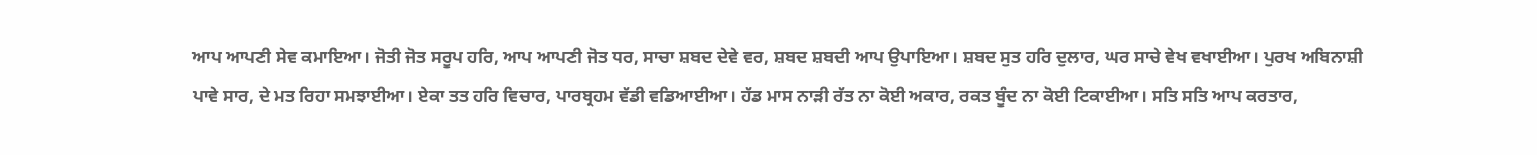ਆਪ ਆਪਣੀ ਸੇਵ ਕਮਾਇਆ। ਜੋਤੀ ਜੋਤ ਸਰੂਪ ਹਰਿ, ਆਪ ਆਪਣੀ ਜੋਤ ਧਰ, ਸਾਚਾ ਸ਼ਬਦ ਦੇਵੇ ਵਰ, ਸ਼ਬਦ ਸ਼ਬਦੀ ਆਪ ਉਪਾਇਆ। ਸ਼ਬਦ ਸੁਤ ਹਰਿ ਦੁਲਾਰ, ਘਰ ਸਾਚੇ ਵੇਖ ਵਖਾਈਆ। ਪੁਰਖ ਅਬਿਨਾਸ਼ੀ ਪਾਵੇ ਸਾਰ, ਦੇ ਮਤ ਰਿਹਾ ਸਮਝਾਈਆ। ਏਕਾ ਤਤ ਹਰਿ ਵਿਚਾਰ, ਪਾਰਬ੍ਰਹਮ ਵੱਡੀ ਵਡਿਆਈਆ। ਹੱਡ ਮਾਸ ਨਾੜੀ ਰੱਤ ਨਾ ਕੋਈ ਅਕਾਰ, ਰਕਤ ਬੂੰਦ ਨਾ ਕੋਈ ਟਿਕਾਈਆ। ਸਤਿ ਸਤਿ ਆਪ ਕਰਤਾਰ,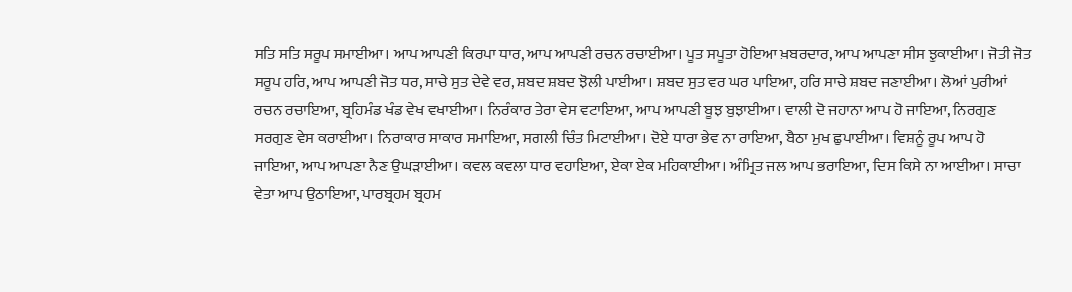ਸਤਿ ਸਤਿ ਸਰੂਪ ਸਮਾਈਆ। ਆਪ ਆਪਣੀ ਕਿਰਪਾ ਧਾਰ, ਆਪ ਆਪਣੀ ਰਚਨ ਰਚਾਈਆ। ਪੂਤ ਸਪੂਤਾ ਹੋਇਆ ਖ਼ਬਰਦਾਰ, ਆਪ ਆਪਣਾ ਸੀਸ ਝੁਕਾਈਆ। ਜੋਤੀ ਜੋਤ ਸਰੂਪ ਹਰਿ, ਆਪ ਆਪਣੀ ਜੋਤ ਧਰ, ਸਾਚੇ ਸੁਤ ਦੇਵੇ ਵਰ, ਸ਼ਬਦ ਸ਼ਬਦ ਝੋਲੀ ਪਾਈਆ। ਸ਼ਬਦ ਸੁਤ ਵਰ ਘਰ ਪਾਇਆ, ਹਰਿ ਸਾਚੇ ਸ਼ਬਦ ਜਣਾਈਆ। ਲੋਆਂ ਪੁਰੀਆਂ ਰਚਨ ਰਚਾਇਆ, ਬ੍ਰਹਿਮੰਡ ਖੰਡ ਵੇਖ ਵਖਾਈਆ। ਨਿਰੰਕਾਰ ਤੇਰਾ ਵੇਸ ਵਟਾਇਆ, ਆਪ ਆਪਣੀ ਬੂਝ ਬੁਝਾਈਆ। ਵਾਲੀ ਦੋ ਜਹਾਨਾ ਆਪ ਹੋ ਜਾਇਆ, ਨਿਰਗੁਣ ਸਰਗੁਣ ਵੇਸ ਕਰਾਈਆ। ਨਿਰਾਕਾਰ ਸਾਕਾਰ ਸਮਾਇਆ, ਸਗਲੀ ਚਿੰਤ ਮਿਟਾਈਆ। ਦੋਏ ਧਾਰਾ ਭੇਵ ਨਾ ਰਾਇਆ, ਬੈਠਾ ਮੁਖ ਛੁਪਾਈਆ। ਵਿਸ਼ਨੂੰ ਰੂਪ ਆਪ ਹੋ ਜਾਇਆ, ਆਪ ਆਪਣਾ ਨੈਣ ਉਘੜਾਈਆ। ਕਵਲ ਕਵਲਾ ਧਾਰ ਵਹਾਇਆ, ਏਕਾ ਏਕ ਮਹਿਕਾਈਆ। ਅੰਮ੍ਰਿਤ ਜਲ ਆਪ ਭਰਾਇਆ, ਦਿਸ ਕਿਸੇ ਨਾ ਆਈਆ। ਸਾਚਾ ਵੇਤਾ ਆਪ ਉਠਾਇਆ, ਪਾਰਬ੍ਰਹਮ ਬ੍ਰਹਮ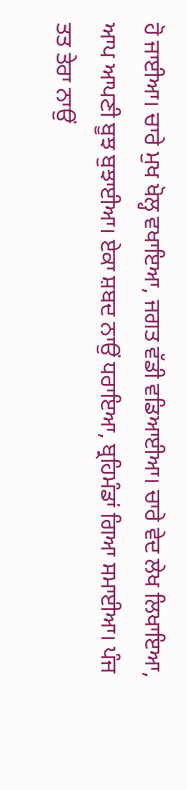ਹੋ ਜਾਈਆ। ਚਾਰੇ ਮੁਖ ਖੋਲ੍ਹ ਵਖਾਇਆ, ਜਗਤ ਵੱਡੀ ਵਡਿਆਈਆ। ਚਾਰੇ ਵੇਦ ਲੇਖ ਲਿਖਾਇਆ, ਆਪ ਆਪਣੀ ਬੂਝ ਬੁਝਾਈਆ। ਏਕਾ ਸ਼ਬਦ ਨਾਉਂ ਧਰਾਇਆ, ਬ੍ਰਹਿਮੰਡਾਂ ਗਿਆ ਸਮਾਈਆ। ਪੰਜ ਤਤ ਤੇਰਾ ਨਾਉਂ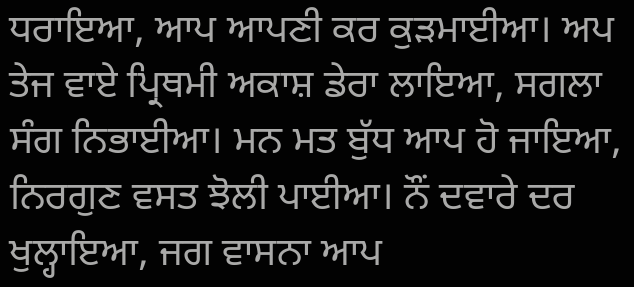ਧਰਾਇਆ, ਆਪ ਆਪਣੀ ਕਰ ਕੁੜਮਾਈਆ। ਅਪ ਤੇਜ ਵਾਏ ਪ੍ਰਿਥਮੀ ਅਕਾਸ਼ ਡੇਰਾ ਲਾਇਆ, ਸਗਲਾ ਸੰਗ ਨਿਭਾਈਆ। ਮਨ ਮਤ ਬੁੱਧ ਆਪ ਹੋ ਜਾਇਆ, ਨਿਰਗੁਣ ਵਸਤ ਝੋਲੀ ਪਾਈਆ। ਨੌਂ ਦਵਾਰੇ ਦਰ ਖੁਲ੍ਹਾਇਆ, ਜਗ ਵਾਸਨਾ ਆਪ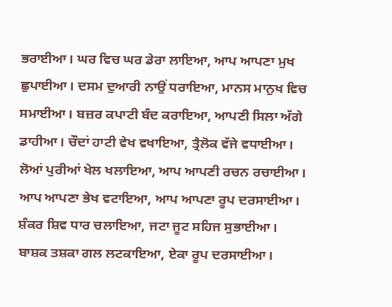ਭਰਾਈਆ। ਘਰ ਵਿਚ ਘਰ ਡੇਰਾ ਲਾਇਆ, ਆਪ ਆਪਣਾ ਮੁਖ ਛੁਪਾਈਆ। ਦਸਮ ਦੁਆਰੀ ਨਾਉਂ ਧਰਾਇਆ, ਮਾਨਸ ਮਾਨੁਖ ਵਿਚ ਸਮਾਈਆ। ਬਜ਼ਰ ਕਪਾਟੀ ਬੰਦ ਕਰਾਇਆ, ਆਪਣੀ ਸਿਲਾ ਅੱਗੇ ਡਾਹੀਆ। ਚੌਦਾਂ ਹਾਟੀ ਵੇਖ ਵਖਾਇਆ, ਤ੍ਰੈਲੋਕ ਵੱਜੇ ਵਧਾਈਆ। ਲੋਆਂ ਪੁਰੀਆਂ ਖੇਲ ਖਲਾਇਆ, ਆਪ ਆਪਣੀ ਰਚਨ ਰਚਾਈਆ। ਆਪ ਆਪਣਾ ਭੇਖ ਵਟਾਇਆ, ਆਪ ਆਪਣਾ ਰੂਪ ਦਰਸਾਈਆ। ਸ਼ੰਕਰ ਸ਼ਿਵ ਧਾਰ ਚਲਾਇਆ, ਜਟਾ ਜੂਟ ਸਹਿਜ ਸੁਭਾਈਆ। ਬਾਸ਼ਕ ਤਸ਼ਕਾ ਗਲ ਲਟਕਾਇਆ, ਏਕਾ ਰੂਪ ਦਰਸਾਈਆ।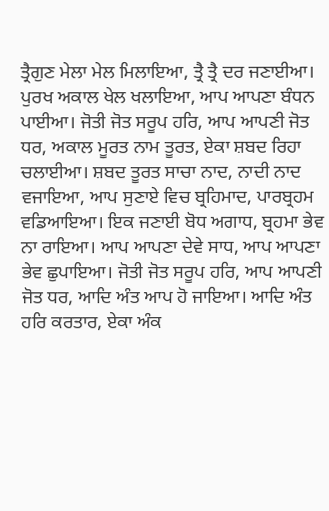ਤ੍ਰੈਗੁਣ ਮੇਲਾ ਮੇਲ ਮਿਲਾਇਆ, ਤ੍ਰੈ ਤ੍ਰੈ ਦਰ ਜਣਾਈਆ। ਪੁਰਖ ਅਕਾਲ ਖੇਲ ਖਲਾਇਆ, ਆਪ ਆਪਣਾ ਬੰਧਨ ਪਾਈਆ। ਜੋਤੀ ਜੋਤ ਸਰੂਪ ਹਰਿ, ਆਪ ਆਪਣੀ ਜੋਤ ਧਰ, ਅਕਾਲ ਮੂਰਤ ਨਾਮ ਤੂਰਤ, ਏਕਾ ਸ਼ਬਦ ਰਿਹਾ ਚਲਾਈਆ। ਸ਼ਬਦ ਤੂਰਤ ਸਾਚਾ ਨਾਦ, ਨਾਦੀ ਨਾਦ ਵਜਾਇਆ, ਆਪ ਸੁਣਾਏ ਵਿਚ ਬ੍ਰਹਿਮਾਦ, ਪਾਰਬ੍ਰਹਮ ਵਡਿਆਇਆ। ਇਕ ਜਣਾਈ ਬੋਧ ਅਗਾਧ, ਬ੍ਰਹਮਾ ਭੇਵ ਨਾ ਰਾਇਆ। ਆਪ ਆਪਣਾ ਦੇਵੇ ਸਾਧ, ਆਪ ਆਪਣਾ ਭੇਵ ਛੁਪਾਇਆ। ਜੋਤੀ ਜੋਤ ਸਰੂਪ ਹਰਿ, ਆਪ ਆਪਣੀ ਜੋਤ ਧਰ, ਆਦਿ ਅੰਤ ਆਪ ਹੋ ਜਾਇਆ। ਆਦਿ ਅੰਤ ਹਰਿ ਕਰਤਾਰ, ਏਕਾ ਅੰਕ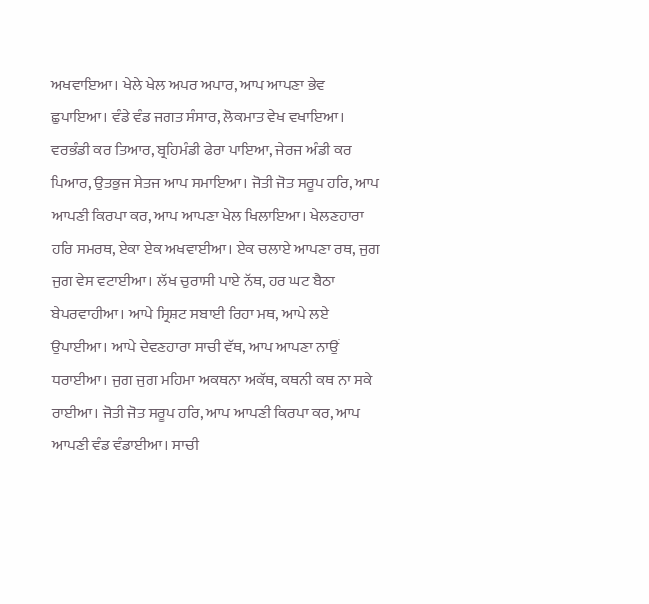ਅਖਵਾਇਆ। ਖੇਲੇ ਖੇਲ ਅਪਰ ਅਪਾਰ, ਆਪ ਆਪਣਾ ਭੇਵ ਛੁਪਾਇਆ। ਵੰਡੇ ਵੰਡ ਜਗਤ ਸੰਸਾਰ, ਲੋਕਮਾਤ ਵੇਖ ਵਖਾਇਆ। ਵਰਭੰਡੀ ਕਰ ਤਿਆਰ, ਬ੍ਰਹਿਮੰਡੀ ਫੇਰਾ ਪਾਇਆ, ਜੇਰਜ ਅੰਡੀ ਕਰ ਪਿਆਰ, ਉਤਭੁਜ ਸੇਤਜ ਆਪ ਸਮਾਇਆ। ਜੋਤੀ ਜੋਤ ਸਰੂਪ ਹਰਿ, ਆਪ ਆਪਣੀ ਕਿਰਪਾ ਕਰ, ਆਪ ਆਪਣਾ ਖੇਲ ਖਿਲਾਇਆ। ਖੇਲਣਹਾਰਾ ਹਰਿ ਸਮਰਥ, ਏਕਾ ਏਕ ਅਖਵਾਈਆ। ਏਕ ਚਲਾਏ ਆਪਣਾ ਰਥ, ਜੁਗ ਜੁਗ ਵੇਸ ਵਟਾਈਆ। ਲੱਖ ਚੁਰਾਸੀ ਪਾਏ ਨੱਥ, ਹਰ ਘਟ ਬੈਠਾ ਬੇਪਰਵਾਹੀਆ। ਆਪੇ ਸ੍ਰਿਸ਼ਟ ਸਬਾਈ ਰਿਹਾ ਮਥ, ਆਪੇ ਲਏ ਉਪਾਈਆ। ਆਪੇ ਦੇਵਣਹਾਰਾ ਸਾਚੀ ਵੱਥ, ਆਪ ਆਪਣਾ ਨਾਉਂ ਧਰਾਈਆ। ਜੁਗ ਜੁਗ ਮਹਿਮਾ ਅਕਥਨਾ ਅਕੱਥ, ਕਥਨੀ ਕਥ ਨਾ ਸਕੇ ਰਾਈਆ। ਜੋਤੀ ਜੋਤ ਸਰੂਪ ਹਰਿ, ਆਪ ਆਪਣੀ ਕਿਰਪਾ ਕਰ, ਆਪ ਆਪਣੀ ਵੰਡ ਵੰਡਾਈਆ। ਸਾਚੀ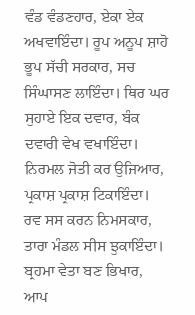ਵੰਡ ਵੰਡਣਹਾਰ, ਏਕਾ ਏਕ ਅਖਵਾਇੰਦਾ। ਰੂਪ ਅਨੂਪ ਸ਼ਾਹੋ ਭੂਪ ਸੱਚੀ ਸਰਕਾਰ, ਸਚ ਸਿੰਘਾਸਣ ਲਾਇੰਦਾ। ਥਿਰ ਘਰ ਸੁਹਾਏ ਇਕ ਦਵਾਰ, ਬੰਕ ਦਵਾਰੀ ਵੇਖ ਵਖਾਇੰਦਾ। ਨਿਰਮਲ ਜੋਤੀ ਕਰ ਉਜਿਆਰ, ਪ੍ਰਕਾਸ਼ ਪ੍ਰਕਾਸ਼ ਟਿਕਾਇੰਦਾ। ਰਵ ਸਸ ਕਰਨ ਨਿਮਸਕਾਰ, ਤਾਰਾ ਮੰਡਲ ਸੀਸ ਝੁਕਾਇੰਦਾ। ਬ੍ਰਹਮਾ ਵੇਤਾ ਬਣ ਭਿਖਾਰ, ਆਪ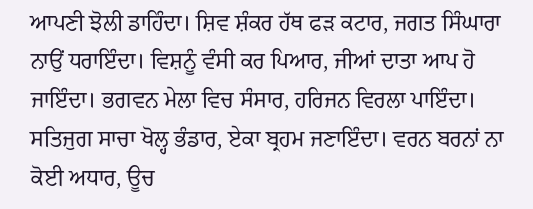ਆਪਣੀ ਝੋਲੀ ਡਾਹਿੰਦਾ। ਸ਼ਿਵ ਸ਼ੰਕਰ ਹੱਥ ਫੜ ਕਟਾਰ, ਜਗਤ ਸਿੰਘਾਰਾ ਨਾਉਂ ਧਰਾਇੰਦਾ। ਵਿਸ਼ਨੂੰ ਵੰਸੀ ਕਰ ਪਿਆਰ, ਜੀਆਂ ਦਾਤਾ ਆਪ ਹੋ ਜਾਇੰਦਾ। ਭਗਵਨ ਮੇਲਾ ਵਿਚ ਸੰਸਾਰ, ਹਰਿਜਨ ਵਿਰਲਾ ਪਾਇੰਦਾ। ਸਤਿਜੁਗ ਸਾਚਾ ਖੋਲ੍ਹ ਭੰਡਾਰ, ਏਕਾ ਬ੍ਰਹਮ ਜਣਾਇੰਦਾ। ਵਰਨ ਬਰਨਾਂ ਨਾ ਕੋਈ ਅਧਾਰ, ਊਚ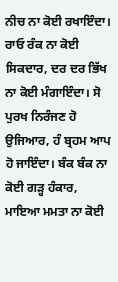ਨੀਚ ਨਾ ਕੋਈ ਰਖਾਇੰਦਾ। ਰਾਓ ਰੰਕ ਨਾ ਕੋਈ ਸਿਕਦਾਰ, ਦਰ ਦਰ ਭਿੱਖ ਨਾ ਕੋਈ ਮੰਗਾਇੰਦਾ। ਸੋ ਪੁਰਖ ਨਿਰੰਜਣ ਹੋ ਉਜਿਆਰ, ਹੰ ਬ੍ਰਹਮ ਆਪ ਹੋ ਜਾਇੰਦਾ। ਬੰਕ ਬੰਕ ਨਾ ਕੋਈ ਗੜ੍ਹ ਹੰਕਾਰ, ਮਾਇਆ ਮਮਤਾ ਨਾ ਕੋਈ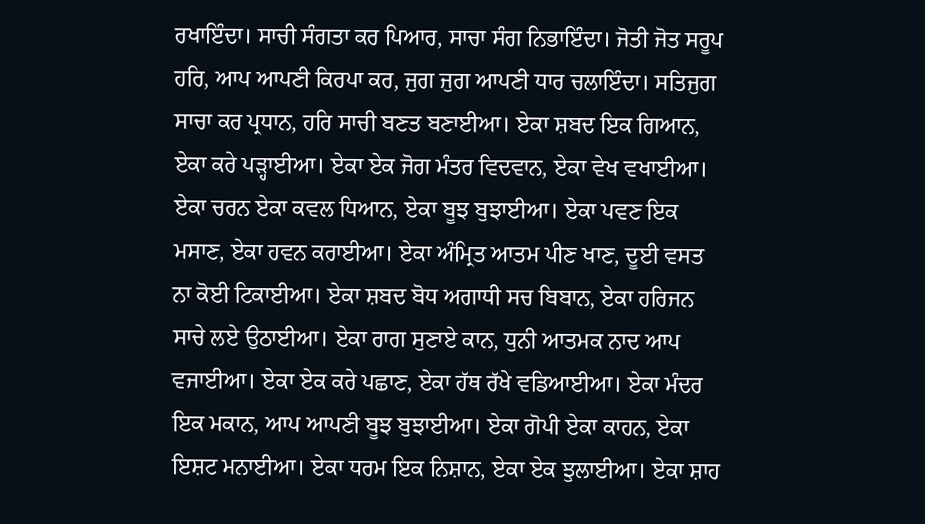ਰਖਾਇੰਦਾ। ਸਾਚੀ ਸੰਗਤਾ ਕਰ ਪਿਆਰ, ਸਾਚਾ ਸੰਗ ਨਿਭਾਇੰਦਾ। ਜੋਤੀ ਜੋਤ ਸਰੂਪ ਹਰਿ, ਆਪ ਆਪਣੀ ਕਿਰਪਾ ਕਰ, ਜੁਗ ਜੁਗ ਆਪਣੀ ਧਾਰ ਚਲਾਇੰਦਾ। ਸਤਿਜੁਗ ਸਾਚਾ ਕਰ ਪ੍ਰਧਾਨ, ਹਰਿ ਸਾਚੀ ਬਣਤ ਬਣਾਈਆ। ਏਕਾ ਸ਼ਬਦ ਇਕ ਗਿਆਨ, ਏਕਾ ਕਰੇ ਪੜ੍ਹਾਈਆ। ਏਕਾ ਏਕ ਜੋਗ ਮੰਤਰ ਵਿਦਵਾਨ, ਏਕਾ ਵੇਖ ਵਖਾਈਆ। ਏਕਾ ਚਰਨ ਏਕਾ ਕਵਲ ਧਿਆਨ, ਏਕਾ ਬੂਝ ਬੁਝਾਈਆ। ਏਕਾ ਪਵਣ ਇਕ ਮਸਾਣ, ਏਕਾ ਹਵਨ ਕਰਾਈਆ। ਏਕਾ ਅੰਮ੍ਰਿਤ ਆਤਮ ਪੀਣ ਖਾਣ, ਦੂਈ ਵਸਤ ਨਾ ਕੋਈ ਟਿਕਾਈਆ। ਏਕਾ ਸ਼ਬਦ ਬੋਧ ਅਗਾਧੀ ਸਚ ਬਿਬਾਨ, ਏਕਾ ਹਰਿਜਨ ਸਾਚੇ ਲਏ ਉਠਾਈਆ। ਏਕਾ ਰਾਗ ਸੁਣਾਏ ਕਾਨ, ਧੁਨੀ ਆਤਮਕ ਨਾਦ ਆਪ ਵਜਾਈਆ। ਏਕਾ ਏਕ ਕਰੇ ਪਛਾਣ, ਏਕਾ ਹੱਥ ਰੱਖੇ ਵਡਿਆਈਆ। ਏਕਾ ਮੰਦਰ ਇਕ ਮਕਾਨ, ਆਪ ਆਪਣੀ ਬੂਝ ਬੁਝਾਈਆ। ਏਕਾ ਗੋਪੀ ਏਕਾ ਕਾਹਨ, ਏਕਾ ਇਸ਼ਟ ਮਨਾਈਆ। ਏਕਾ ਧਰਮ ਇਕ ਨਿਸ਼ਾਨ, ਏਕਾ ਏਕ ਝੁਲਾਈਆ। ਏਕਾ ਸ਼ਾਹ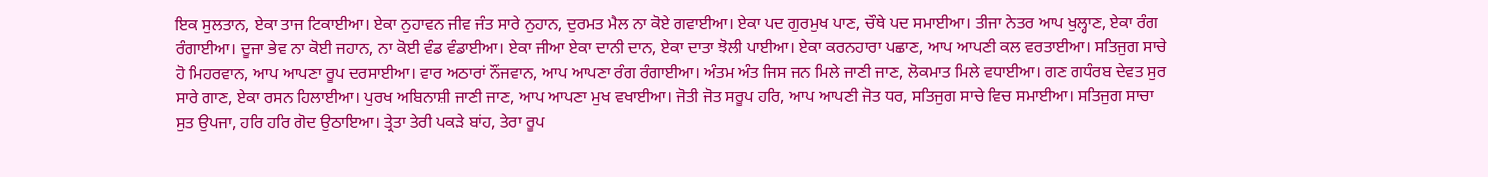ਇਕ ਸੁਲਤਾਨ, ਏਕਾ ਤਾਜ ਟਿਕਾਈਆ। ਏਕਾ ਨੁਹਾਵਨ ਜੀਵ ਜੰਤ ਸਾਰੇ ਨੁਹਾਨ, ਦੁਰਮਤ ਮੈਲ ਨਾ ਕੋਏ ਗਵਾਈਆ। ਏਕਾ ਪਦ ਗੁਰਮੁਖ ਪਾਣ, ਚੌਥੇ ਪਦ ਸਮਾਈਆ। ਤੀਜਾ ਨੇਤਰ ਆਪ ਖੁਲ੍ਹਾਣ, ਏਕਾ ਰੰਗ ਰੰਗਾਈਆ। ਦੂਜਾ ਭੇਵ ਨਾ ਕੋਈ ਜਹਾਨ, ਨਾ ਕੋਈ ਵੰਡ ਵੰਡਾਈਆ। ਏਕਾ ਜੀਆ ਏਕਾ ਦਾਨੀ ਦਾਨ, ਏਕਾ ਦਾਤਾ ਝੋਲੀ ਪਾਈਆ। ਏਕਾ ਕਰਨਹਾਰਾ ਪਛਾਣ, ਆਪ ਆਪਣੀ ਕਲ ਵਰਤਾਈਆ। ਸਤਿਜੁਗ ਸਾਚੇ ਹੋ ਮਿਹਰਵਾਨ, ਆਪ ਆਪਣਾ ਰੂਪ ਦਰਸਾਈਆ। ਵਾਰ ਅਠਾਰਾਂ ਨੌਂਜਵਾਨ, ਆਪ ਆਪਣਾ ਰੰਗ ਰੰਗਾਈਆ। ਅੰਤਮ ਅੰਤ ਜਿਸ ਜਨ ਮਿਲੇ ਜਾਣੀ ਜਾਣ, ਲੋਕਮਾਤ ਮਿਲੇ ਵਧਾਈਆ। ਗਣ ਗਧੰਰਬ ਦੇਵਤ ਸੁਰ ਸਾਰੇ ਗਾਣ, ਏਕਾ ਰਸਨ ਹਿਲਾਈਆ। ਪੁਰਖ ਅਬਿਨਾਸ਼ੀ ਜਾਣੀ ਜਾਣ, ਆਪ ਆਪਣਾ ਮੁਖ ਵਖਾਈਆ। ਜੋਤੀ ਜੋਤ ਸਰੂਪ ਹਰਿ, ਆਪ ਆਪਣੀ ਜੋਤ ਧਰ, ਸਤਿਜੁਗ ਸਾਚੇ ਵਿਚ ਸਮਾਈਆ। ਸਤਿਜੁਗ ਸਾਚਾ ਸੁਤ ਉਪਜਾ, ਹਰਿ ਹਰਿ ਗੋਦ ਉਠਾਇਆ। ਤ੍ਰੇਤਾ ਤੇਰੀ ਪਕੜੇ ਬਾਂਹ, ਤੇਰਾ ਰੂਪ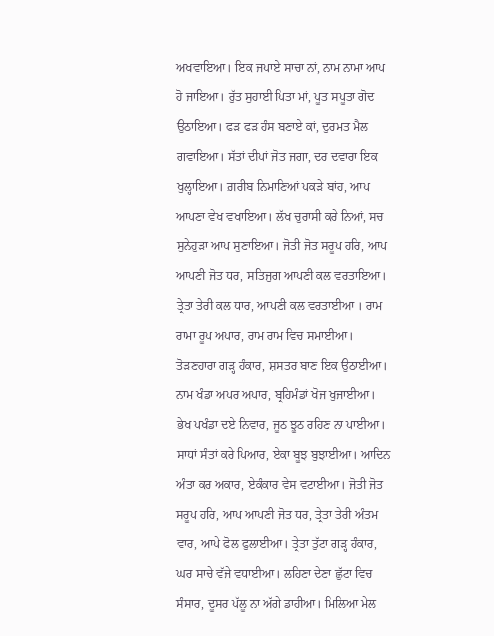ਅਖਵਾਇਆ। ਇਕ ਜਪਾਏ ਸਾਚਾ ਨਾਂ, ਨਾਮ ਨਾਮਾ ਆਪ ਹੋ ਜਾਇਆ। ਰੁੱਤ ਸੁਹਾਈ ਪਿਤਾ ਮਾਂ, ਪੂਤ ਸਪੂਤਾ ਗੋਦ ਉਠਾਇਆ। ਫੜ ਫੜ ਹੰਸ ਬਣਾਏ ਕਾਂ, ਦੁਰਮਤ ਮੈਲ ਗਵਾਇਆ। ਸੱਤਾਂ ਦੀਪਾਂ ਜੋਤ ਜਗਾ, ਦਰ ਦਵਾਰਾ ਇਕ ਖੁਲ੍ਹਾਇਆ। ਗ਼ਰੀਬ ਨਿਮਾਣਿਆਂ ਪਕੜੇ ਬਾਂਹ, ਆਪ ਆਪਣਾ ਵੇਖ ਵਖਾਇਆ। ਲੱਖ ਚੁਰਾਸੀ ਕਰੇ ਨਿਆਂ, ਸਚ ਸੁਨੇਹੁੜਾ ਆਪ ਸੁਣਾਇਆ। ਜੋਤੀ ਜੋਤ ਸਰੂਪ ਹਰਿ, ਆਪ ਆਪਣੀ ਜੋਤ ਧਰ, ਸਤਿਜੁਗ ਆਪਣੀ ਕਲ ਵਰਤਾਇਆ। ਤ੍ਰੇਤਾ ਤੇਰੀ ਕਲ ਧਾਰ, ਆਪਣੀ ਕਲ ਵਰਤਾਈਆ । ਰਾਮ ਰਾਮਾ ਰੂਪ ਅਪਾਰ, ਰਾਮ ਰਾਮ ਵਿਚ ਸਮਾਈਆ। ਤੋੜਣਹਾਰਾ ਗੜ੍ਹ ਹੰਕਾਰ, ਸ਼ਸਤਰ ਬਾਣ ਇਕ ਉਠਾਈਆ। ਨਾਮ ਖੰਡਾ ਅਪਰ ਅਪਾਰ, ਬ੍ਰਹਿਮੰਡਾਂ ਖੋਜ ਖੁਜਾਈਆ। ਭੇਖ ਪਖੰਡਾ ਦਏ ਨਿਵਾਰ, ਜੂਠ ਝੂਠ ਰਹਿਣ ਨਾ ਪਾਈਆ। ਸਾਧਾਂ ਸੰਤਾਂ ਕਰੇ ਪਿਆਰ, ਏਕਾ ਬੂਝ ਬੁਝਾਈਆ। ਆਦਿਨ ਅੰਤਾ ਕਰ ਅਕਾਰ, ਏਕੰਕਾਰ ਵੇਸ ਵਟਾਈਆ। ਜੋਤੀ ਜੋਤ ਸਰੂਪ ਹਰਿ, ਆਪ ਆਪਣੀ ਜੋਤ ਧਰ, ਤ੍ਰੇਤਾ ਤੇਰੀ ਅੰਤਮ ਵਾਰ, ਆਪੇ ਫੋਲ ਫੁਲਾਈਆ। ਤ੍ਰੇਤਾ ਤੁੱਟਾ ਗੜ੍ਹ ਹੰਕਾਰ, ਘਰ ਸਾਚੇ ਵੱਜੇ ਵਧਾਈਆ। ਲਹਿਣਾ ਦੇਣਾ ਛੁੱਟਾ ਵਿਚ ਸੰਸਾਰ, ਦੂਸਰ ਪੱਲੂ ਨਾ ਅੱਗੇ ਡਾਹੀਆ। ਮਿਲਿਆ ਮੇਲ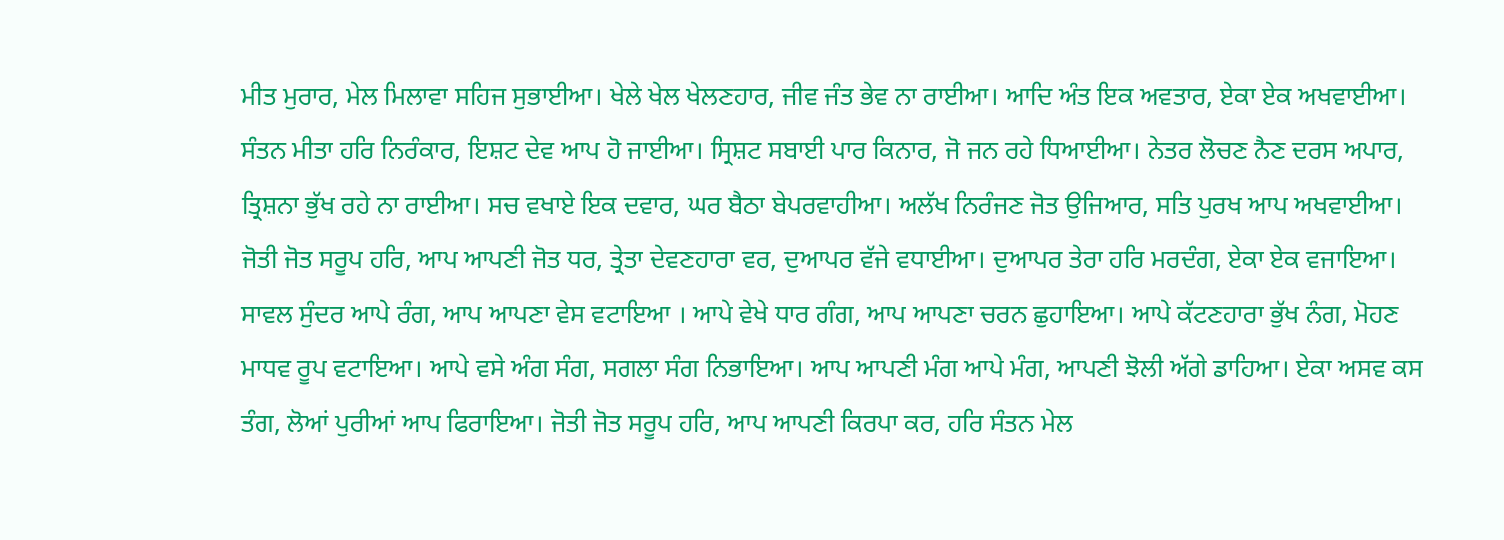ਮੀਤ ਮੁਰਾਰ, ਮੇਲ ਮਿਲਾਵਾ ਸਹਿਜ ਸੁਭਾਈਆ। ਖੇਲੇ ਖੇਲ ਖੇਲਣਹਾਰ, ਜੀਵ ਜੰਤ ਭੇਵ ਨਾ ਰਾਈਆ। ਆਦਿ ਅੰਤ ਇਕ ਅਵਤਾਰ, ਏਕਾ ਏਕ ਅਖਵਾਈਆ। ਸੰਤਨ ਮੀਤਾ ਹਰਿ ਨਿਰੰਕਾਰ, ਇਸ਼ਟ ਦੇਵ ਆਪ ਹੋ ਜਾਈਆ। ਸ੍ਰਿਸ਼ਟ ਸਬਾਈ ਪਾਰ ਕਿਨਾਰ, ਜੋ ਜਨ ਰਹੇ ਧਿਆਈਆ। ਨੇਤਰ ਲੋਚਣ ਨੈਣ ਦਰਸ ਅਪਾਰ, ਤ੍ਰਿਸ਼ਨਾ ਭੁੱਖ ਰਹੇ ਨਾ ਰਾਈਆ। ਸਚ ਵਖਾਏ ਇਕ ਦਵਾਰ, ਘਰ ਬੈਠਾ ਬੇਪਰਵਾਹੀਆ। ਅਲੱਖ ਨਿਰੰਜਣ ਜੋਤ ਉਜਿਆਰ, ਸਤਿ ਪੁਰਖ ਆਪ ਅਖਵਾਈਆ। ਜੋਤੀ ਜੋਤ ਸਰੂਪ ਹਰਿ, ਆਪ ਆਪਣੀ ਜੋਤ ਧਰ, ਤ੍ਰੇਤਾ ਦੇਵਣਹਾਰਾ ਵਰ, ਦੁਆਪਰ ਵੱਜੇ ਵਧਾਈਆ। ਦੁਆਪਰ ਤੇਰਾ ਹਰਿ ਮਰਦੰਗ, ਏਕਾ ਏਕ ਵਜਾਇਆ। ਸਾਵਲ ਸੁੰਦਰ ਆਪੇ ਰੰਗ, ਆਪ ਆਪਣਾ ਵੇਸ ਵਟਾਇਆ । ਆਪੇ ਵੇਖੇ ਧਾਰ ਗੰਗ, ਆਪ ਆਪਣਾ ਚਰਨ ਛੁਹਾਇਆ। ਆਪੇ ਕੱਟਣਹਾਰਾ ਭੁੱਖ ਨੰਗ, ਮੋਹਣ ਮਾਧਵ ਰੂਪ ਵਟਾਇਆ। ਆਪੇ ਵਸੇ ਅੰਗ ਸੰਗ, ਸਗਲਾ ਸੰਗ ਨਿਭਾਇਆ। ਆਪ ਆਪਣੀ ਮੰਗ ਆਪੇ ਮੰਗ, ਆਪਣੀ ਝੋਲੀ ਅੱਗੇ ਡਾਹਿਆ। ਏਕਾ ਅਸਵ ਕਸ ਤੰਗ, ਲੋਆਂ ਪੁਰੀਆਂ ਆਪ ਫਿਰਾਇਆ। ਜੋਤੀ ਜੋਤ ਸਰੂਪ ਹਰਿ, ਆਪ ਆਪਣੀ ਕਿਰਪਾ ਕਰ, ਹਰਿ ਸੰਤਨ ਮੇਲ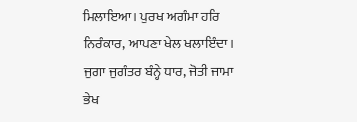ਮਿਲਾਇਆ। ਪੁਰਖ ਅਗੰਮਾ ਹਰਿ ਨਿਰੰਕਾਰ, ਆਪਣਾ ਖੇਲ ਖਲਾਇੰਦਾ। ਜੁਗਾ ਜੁਗੰਤਰ ਬੰਨ੍ਹੇ ਧਾਰ, ਜੋਤੀ ਜਾਮਾ ਭੇਖ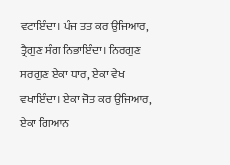ਵਟਾਇੰਦਾ। ਪੰਜ ਤਤ ਕਰ ਉਜਿਆਰ, ਤ੍ਰੈਗੁਣ ਸੰਗ ਨਿਭਾਇੰਦਾ। ਨਿਰਗੁਣ ਸਰਗੁਣ ਏਕਾ ਧਾਰ, ਏਕਾ ਵੇਖ ਵਖਾਇੰਦਾ। ਏਕਾ ਜੋਤ ਕਰ ਉਜਿਆਰ, ਏਕਾ ਗਿਆਨ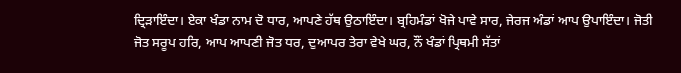ਦ੍ਰਿੜਾਇੰਦਾ। ਏਕਾ ਖੰਡਾ ਨਾਮ ਦੋ ਧਾਰ, ਆਪਣੇ ਹੱਥ ਉਠਾਇੰਦਾ। ਬ੍ਰਹਿਮੰਡਾਂ ਖੋਜੇ ਪਾਵੇ ਸਾਰ, ਜੇਰਜ ਅੰਡਾਂ ਆਪ ਉਪਾਇੰਦਾ। ਜੋਤੀ ਜੋਤ ਸਰੂਪ ਹਰਿ, ਆਪ ਆਪਣੀ ਜੋਤ ਧਰ, ਦੁਆਪਰ ਤੇਰਾ ਵੇਖੇ ਘਰ, ਨੌਂ ਖੰਡਾਂ ਪ੍ਰਿਥਮੀ ਸੱਤਾਂ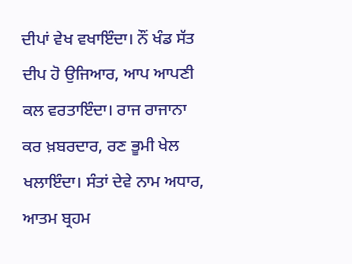ਦੀਪਾਂ ਵੇਖ ਵਖਾਇੰਦਾ। ਨੌਂ ਖੰਡ ਸੱਤ ਦੀਪ ਹੋ ਉਜਿਆਰ, ਆਪ ਆਪਣੀ ਕਲ ਵਰਤਾਇੰਦਾ। ਰਾਜ ਰਾਜਾਨਾ ਕਰ ਖ਼ਬਰਦਾਰ, ਰਣ ਭੂਮੀ ਖੇਲ ਖਲਾਇੰਦਾ। ਸੰਤਾਂ ਦੇਵੇ ਨਾਮ ਅਧਾਰ, ਆਤਮ ਬ੍ਰਹਮ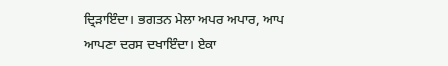ਦ੍ਰਿੜਾਇੰਦਾ। ਭਗਤਨ ਮੇਲਾ ਅਪਰ ਅਪਾਰ, ਆਪ ਆਪਣਾ ਦਰਸ ਦਖਾਇੰਦਾ। ਏਕਾ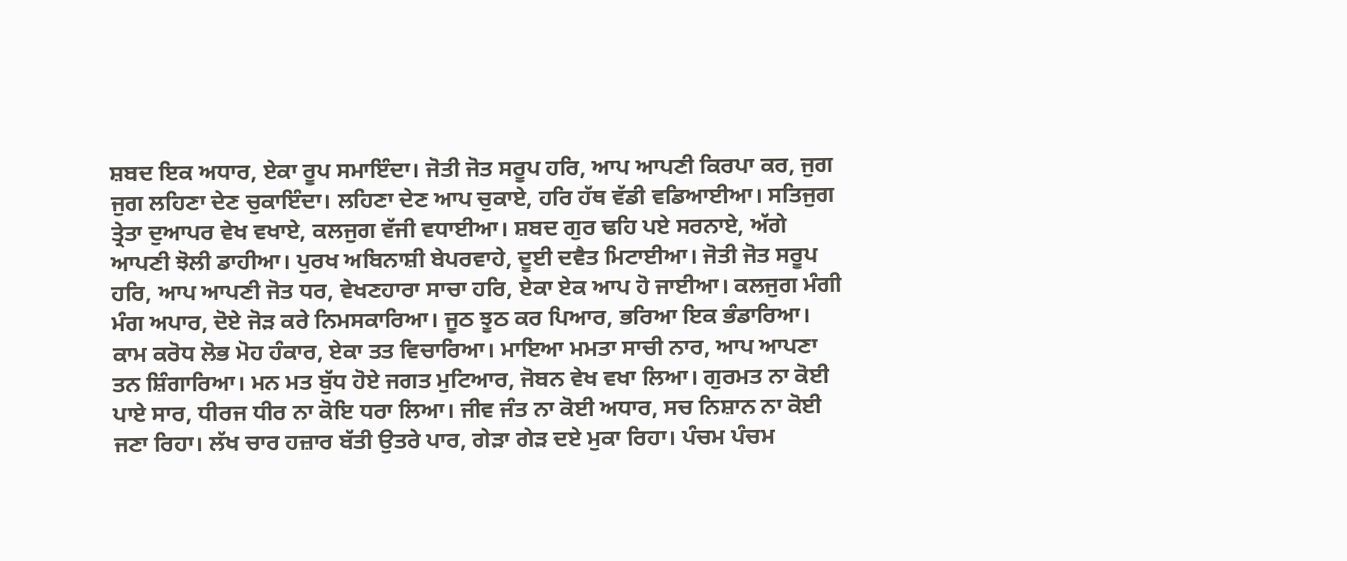ਸ਼ਬਦ ਇਕ ਅਧਾਰ, ਏਕਾ ਰੂਪ ਸਮਾਇੰਦਾ। ਜੋਤੀ ਜੋਤ ਸਰੂਪ ਹਰਿ, ਆਪ ਆਪਣੀ ਕਿਰਪਾ ਕਰ, ਜੁਗ ਜੁਗ ਲਹਿਣਾ ਦੇਣ ਚੁਕਾਇੰਦਾ। ਲਹਿਣਾ ਦੇਣ ਆਪ ਚੁਕਾਏ, ਹਰਿ ਹੱਥ ਵੱਡੀ ਵਡਿਆਈਆ। ਸਤਿਜੁਗ ਤ੍ਰੇਤਾ ਦੁਆਪਰ ਵੇਖ ਵਖਾਏ, ਕਲਜੁਗ ਵੱਜੀ ਵਧਾਈਆ। ਸ਼ਬਦ ਗੁਰ ਢਹਿ ਪਏ ਸਰਨਾਏ, ਅੱਗੇ ਆਪਣੀ ਝੋਲੀ ਡਾਹੀਆ। ਪੁਰਖ ਅਬਿਨਾਸ਼ੀ ਬੇਪਰਵਾਹੇ, ਦੂਈ ਦਵੈਤ ਮਿਟਾਈਆ। ਜੋਤੀ ਜੋਤ ਸਰੂਪ ਹਰਿ, ਆਪ ਆਪਣੀ ਜੋਤ ਧਰ, ਵੇਖਣਹਾਰਾ ਸਾਚਾ ਹਰਿ, ਏਕਾ ਏਕ ਆਪ ਹੋ ਜਾਈਆ। ਕਲਜੁਗ ਮੰਗੀ ਮੰਗ ਅਪਾਰ, ਦੋਏ ਜੋੜ ਕਰੇ ਨਿਮਸਕਾਰਿਆ। ਜੂਠ ਝੂਠ ਕਰ ਪਿਆਰ, ਭਰਿਆ ਇਕ ਭੰਡਾਰਿਆ। ਕਾਮ ਕਰੋਧ ਲੋਭ ਮੋਹ ਹੰਕਾਰ, ਏਕਾ ਤਤ ਵਿਚਾਰਿਆ। ਮਾਇਆ ਮਮਤਾ ਸਾਚੀ ਨਾਰ, ਆਪ ਆਪਣਾ ਤਨ ਸ਼ਿੰਗਾਰਿਆ। ਮਨ ਮਤ ਬੁੱਧ ਹੋਏ ਜਗਤ ਮੁਟਿਆਰ, ਜੋਬਨ ਵੇਖ ਵਖਾ ਲਿਆ। ਗੁਰਮਤ ਨਾ ਕੋਈ ਪਾਏ ਸਾਰ, ਧੀਰਜ ਧੀਰ ਨਾ ਕੋਇ ਧਰਾ ਲਿਆ। ਜੀਵ ਜੰਤ ਨਾ ਕੋਈ ਅਧਾਰ, ਸਚ ਨਿਸ਼ਾਨ ਨਾ ਕੋਈ ਜਣਾ ਰਿਹਾ। ਲੱਖ ਚਾਰ ਹਜ਼ਾਰ ਬੱਤੀ ਉਤਰੇ ਪਾਰ, ਗੇੜਾ ਗੇੜ ਦਏ ਮੁਕਾ ਰਿਹਾ। ਪੰਚਮ ਪੰਚਮ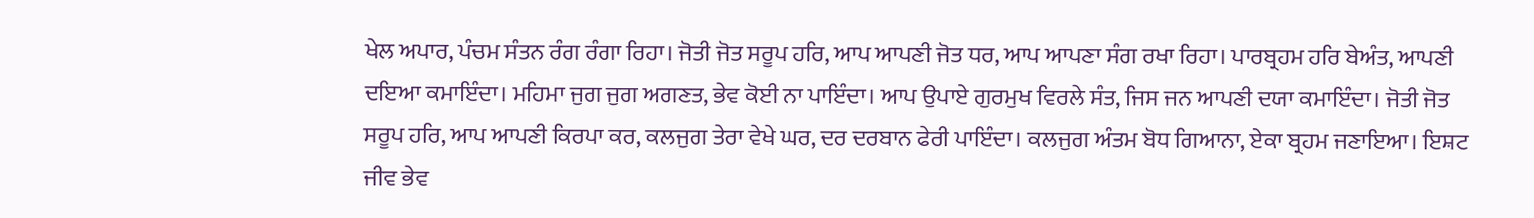ਖੇਲ ਅਪਾਰ, ਪੰਚਮ ਸੰਤਨ ਰੰਗ ਰੰਗਾ ਰਿਹਾ। ਜੋਤੀ ਜੋਤ ਸਰੂਪ ਹਰਿ, ਆਪ ਆਪਣੀ ਜੋਤ ਧਰ, ਆਪ ਆਪਣਾ ਸੰਗ ਰਖਾ ਰਿਹਾ। ਪਾਰਬ੍ਰਹਮ ਹਰਿ ਬੇਅੰਤ, ਆਪਣੀ ਦਇਆ ਕਮਾਇੰਦਾ। ਮਹਿਮਾ ਜੁਗ ਜੁਗ ਅਗਣਤ, ਭੇਵ ਕੋਈ ਨਾ ਪਾਇੰਦਾ। ਆਪ ਉਪਾਏ ਗੁਰਮੁਖ ਵਿਰਲੇ ਸੰਤ, ਜਿਸ ਜਨ ਆਪਣੀ ਦਯਾ ਕਮਾਇੰਦਾ। ਜੋਤੀ ਜੋਤ ਸਰੂਪ ਹਰਿ, ਆਪ ਆਪਣੀ ਕਿਰਪਾ ਕਰ, ਕਲਜੁਗ ਤੇਰਾ ਵੇਖੇ ਘਰ, ਦਰ ਦਰਬਾਨ ਫੇਰੀ ਪਾਇੰਦਾ। ਕਲਜੁਗ ਅੰਤਮ ਬੋਧ ਗਿਆਨਾ, ਏਕਾ ਬ੍ਰਹਮ ਜਣਾਇਆ। ਇਸ਼ਟ ਜੀਵ ਭੇਵ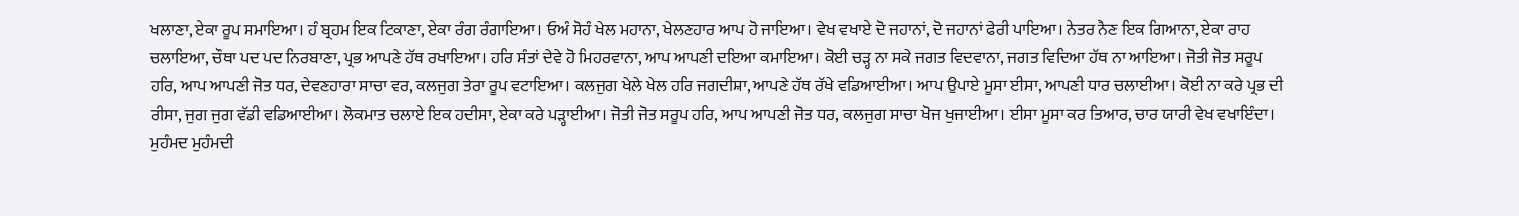ਖਲਾਣਾ, ਏਕਾ ਰੂਪ ਸਮਾਇਆ। ਹੰ ਬ੍ਰਹਮ ਇਕ ਟਿਕਾਣਾ, ਏਕਾ ਰੰਗ ਰੰਗਾਇਆ। ਓਅੰ ਸੋਹੰ ਖੇਲ ਮਹਾਨਾ, ਖੇਲਣਹਾਰ ਆਪ ਹੋ ਜਾਇਆ। ਵੇਖ ਵਖਾਏ ਦੋ ਜਹਾਨਾਂ, ਦੋ ਜਹਾਨਾਂ ਫੇਰੀ ਪਾਇਆ। ਨੇਤਰ ਨੈਣ ਇਕ ਗਿਆਨਾ, ਏਕਾ ਰਾਹ ਚਲਾਇਆ, ਚੌਥਾ ਪਦ ਪਦ ਨਿਰਬਾਣਾ, ਪ੍ਰਭ ਆਪਣੇ ਹੱਥ ਰਖਾਇਆ। ਹਰਿ ਸੰਤਾਂ ਦੇਵੇ ਹੋ ਮਿਹਰਵਾਨਾ, ਆਪ ਆਪਣੀ ਦਇਆ ਕਮਾਇਆ। ਕੋਈ ਚੜ੍ਹ ਨਾ ਸਕੇ ਜਗਤ ਵਿਦਵਾਨਾ, ਜਗਤ ਵਿਦਿਆ ਹੱਥ ਨਾ ਆਇਆ। ਜੋਤੀ ਜੋਤ ਸਰੂਪ ਹਰਿ, ਆਪ ਆਪਣੀ ਜੋਤ ਧਰ, ਦੇਵਣਹਾਰਾ ਸਾਚਾ ਵਰ, ਕਲਜੁਗ ਤੇਰਾ ਰੂਪ ਵਟਾਇਆ। ਕਲਜੁਗ ਖੇਲੇ ਖੇਲ ਹਰਿ ਜਗਦੀਸ਼ਾ, ਆਪਣੇ ਹੱਥ ਰੱਖੇ ਵਡਿਆਈਆ। ਆਪ ਉਪਾਏ ਮੂਸਾ ਈਸਾ, ਆਪਣੀ ਧਾਰ ਚਲਾਈਆ। ਕੋਈ ਨਾ ਕਰੇ ਪ੍ਰਭ ਦੀ ਰੀਸਾ, ਜੁਗ ਜੁਗ ਵੱਡੀ ਵਡਿਆਈਆ। ਲੋਕਮਾਤ ਚਲਾਏ ਇਕ ਹਦੀਸਾ, ਏਕਾ ਕਰੇ ਪੜ੍ਹਾਈਆ। ਜੋਤੀ ਜੋਤ ਸਰੂਪ ਹਰਿ, ਆਪ ਆਪਣੀ ਜੋਤ ਧਰ, ਕਲਜੁਗ ਸਾਚਾ ਖੋਜ ਖੁਜਾਈਆ। ਈਸਾ ਮੂਸਾ ਕਰ ਤਿਆਰ, ਚਾਰ ਯਾਰੀ ਵੇਖ ਵਖਾਇੰਦਾ। ਮੁਹੰਮਦ ਮੁਹੰਮਦੀ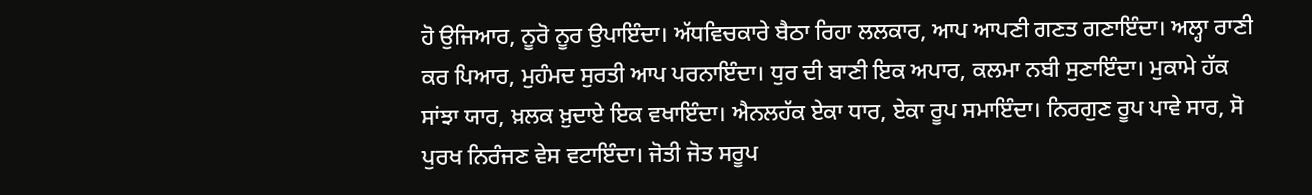ਹੋ ਉਜਿਆਰ, ਨੂਰੋ ਨੂਰ ਉਪਾਇੰਦਾ। ਅੱਧਵਿਚਕਾਰੇ ਬੈਠਾ ਰਿਹਾ ਲਲਕਾਰ, ਆਪ ਆਪਣੀ ਗਣਤ ਗਣਾਇੰਦਾ। ਅਲ੍ਹਾ ਰਾਣੀ ਕਰ ਪਿਆਰ, ਮੁਹੰਮਦ ਸੁਰਤੀ ਆਪ ਪਰਨਾਇੰਦਾ। ਧੁਰ ਦੀ ਬਾਣੀ ਇਕ ਅਪਾਰ, ਕਲਮਾ ਨਬੀ ਸੁਣਾਇੰਦਾ। ਮੁਕਾਮੇ ਹੱਕ ਸਾਂਝਾ ਯਾਰ, ਖ਼ਲਕ ਖ਼ੁਦਾਏ ਇਕ ਵਖਾਇੰਦਾ। ਐਨਲਹੱਕ ਏਕਾ ਧਾਰ, ਏਕਾ ਰੂਪ ਸਮਾਇੰਦਾ। ਨਿਰਗੁਣ ਰੂਪ ਪਾਵੇ ਸਾਰ, ਸੋ ਪੁਰਖ ਨਿਰੰਜਣ ਵੇਸ ਵਟਾਇੰਦਾ। ਜੋਤੀ ਜੋਤ ਸਰੂਪ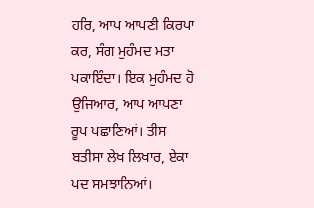ਹਰਿ, ਆਪ ਆਪਣੀ ਕਿਰਪਾ ਕਰ, ਸੰਗ ਮੁਹੰਮਦ ਮਤਾ ਪਕਾਇੰਦਾ। ਇਕ ਮੁਹੰਮਦ ਹੋ ਉਜਿਆਰ, ਆਪ ਆਪਣਾ ਰੂਪ ਪਛਾਣਿਆਂ। ਤੀਸ ਬਤੀਸਾ ਲੇਖ ਲਿਖਾਰ, ਏਕਾ ਪਦ ਸਮਝਾਨਿਆਂ।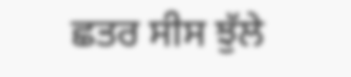ਛਤਰ ਸੀਸ ਝੁੱਲੇ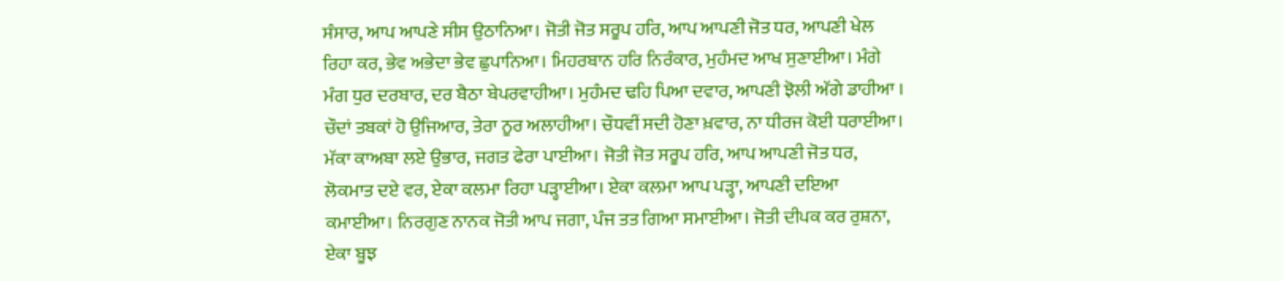ਸੰਸਾਰ, ਆਪ ਆਪਣੇ ਸੀਸ ਉਠਾਨਿਆ। ਜੋਤੀ ਜੋਤ ਸਰੂਪ ਹਰਿ, ਆਪ ਆਪਣੀ ਜੋਤ ਧਰ, ਆਪਣੀ ਖੇਲ ਰਿਹਾ ਕਰ, ਭੇਵ ਅਭੇਦਾ ਭੇਵ ਛੁਪਾਨਿਆ। ਮਿਹਰਬਾਨ ਹਰਿ ਨਿਰੰਕਾਰ, ਮੁਹੰਮਦ ਆਖ ਸੁਣਾਈਆ। ਮੰਗੇ ਮੰਗ ਧੁਰ ਦਰਬਾਰ, ਦਰ ਬੈਠਾ ਬੇਪਰਵਾਹੀਆ। ਮੁਹੰਮਦ ਢਹਿ ਪਿਆ ਦਵਾਰ, ਆਪਣੀ ਝੋਲੀ ਅੱਗੇ ਡਾਹੀਆ । ਚੌਦਾਂ ਤਬਕਾਂ ਹੋ ਉਜਿਆਰ, ਤੇਰਾ ਨੂਰ ਅਲਾਹੀਆ। ਚੌਧਵੀਂ ਸਦੀ ਹੋਣਾ ਖ਼ਵਾਰ, ਨਾ ਧੀਰਜ ਕੋਈ ਧਰਾਈਆ। ਮੱਕਾ ਕਾਅਬਾ ਲਏ ਉਭਾਰ, ਜਗਤ ਫੇਰਾ ਪਾਈਆ। ਜੋਤੀ ਜੋਤ ਸਰੂਪ ਹਰਿ, ਆਪ ਆਪਣੀ ਜੋਤ ਧਰ, ਲੋਕਮਾਤ ਦਏ ਵਰ, ਏਕਾ ਕਲਮਾ ਰਿਹਾ ਪੜ੍ਹਾਈਆ। ਏਕਾ ਕਲਮਾ ਆਪ ਪੜ੍ਹਾ, ਆਪਣੀ ਦਇਆ ਕਮਾਈਆ। ਨਿਰਗੁਣ ਨਾਨਕ ਜੋਤੀ ਆਪ ਜਗਾ, ਪੰਜ ਤਤ ਗਿਆ ਸਮਾਈਆ। ਜੋਤੀ ਦੀਪਕ ਕਰ ਰੁਸ਼ਨਾ, ਏਕਾ ਬੂਝ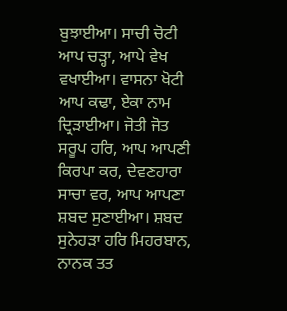ਬੁਝਾਈਆ। ਸਾਚੀ ਚੋਟੀ ਆਪ ਚੜ੍ਹਾ, ਆਪੇ ਵੇਖ ਵਖਾਈਆ। ਵਾਸਨਾ ਖੋਟੀ ਆਪ ਕਢਾ, ਏਕਾ ਨਾਮ ਦ੍ਰਿੜਾਈਆ। ਜੋਤੀ ਜੋਤ ਸਰੂਪ ਹਰਿ, ਆਪ ਆਪਣੀ ਕਿਰਪਾ ਕਰ, ਦੇਵਣਹਾਰਾ ਸਾਚਾ ਵਰ, ਆਪ ਆਪਣਾ ਸ਼ਬਦ ਸੁਣਾਈਆ। ਸ਼ਬਦ ਸੁਨੇਹੜਾ ਹਰਿ ਮਿਹਰਬਾਨ, ਨਾਨਕ ਤਤ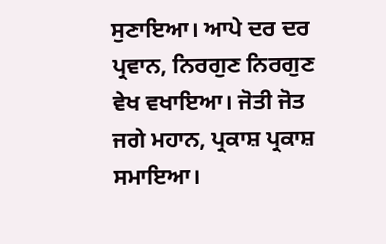ਸੁਣਾਇਆ। ਆਪੇ ਦਰ ਦਰ ਪ੍ਰਵਾਨ, ਨਿਰਗੁਣ ਨਿਰਗੁਣ ਵੇਖ ਵਖਾਇਆ। ਜੋਤੀ ਜੋਤ ਜਗੇ ਮਹਾਨ, ਪ੍ਰਕਾਸ਼ ਪ੍ਰਕਾਸ਼ ਸਮਾਇਆ।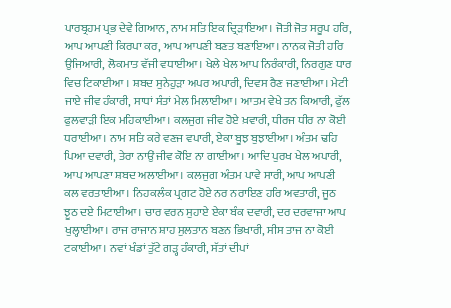ਪਾਰਬ੍ਰਹਮ ਪ੍ਰਭ ਦੇਵੇ ਗਿਆਨ, ਨਾਮ ਸਤਿ ਇਕ ਦ੍ਰਿੜਾਇਆ। ਜੋਤੀ ਜੋਤ ਸਰੂਪ ਹਰਿ, ਆਪ ਆਪਣੀ ਕਿਰਪਾ ਕਰ, ਆਪ ਆਪਣੀ ਬਣਤ ਬਣਾਇਆ। ਨਾਨਕ ਜੋਤੀ ਹਰਿ ਉਜਿਆਰੀ, ਲੋਕਮਾਤ ਵੱਜੀ ਵਧਾਈਆ। ਖੇਲੇ ਖੇਲ ਆਪ ਨਿਰੰਕਾਰੀ, ਨਿਰਗੁਣ ਧਾਰ ਵਿਚ ਟਿਕਾਈਆ । ਸ਼ਬਦ ਸੁਨੇਹੁੜਾ ਅਪਰ ਅਪਾਰੀ, ਦਿਵਸ ਰੈਣ ਜਣਾਈਆ। ਮੇਟੀ ਜਾਏ ਜੀਵ ਹੰਕਾਰੀ, ਸਾਧਾਂ ਸੰਤਾਂ ਮੇਲ ਮਿਲਾਈਆ। ਆਤਮ ਵੇਖੇ ਤਨ ਕਿਆਰੀ, ਫੁੱਲ ਫੁਲਵਾੜੀ ਇਕ ਮਹਿਕਾਈਆ। ਕਲਜੁਗ ਜੀਵ ਹੋਏ ਖ਼ਵਾਰੀ, ਧੀਰਜ ਧੀਰ ਨਾ ਕੋਈ ਧਰਾਈਆ। ਨਾਮ ਸਤਿ ਕਰੇ ਵਣਜ ਵਪਾਰੀ, ਏਕਾ ਬੂਝ ਬੁਝਾਈਆ। ਅੰਤਮ ਢਹਿ ਪਿਆ ਦਵਾਰੀ, ਤੇਰਾ ਨਾਉਂ ਜੀਵ ਕੋਇ ਨਾ ਗਾਈਆ। ਆਦਿ ਪੁਰਖ ਖੇਲ ਅਪਾਰੀ, ਆਪ ਆਪਣਾ ਸ਼ਬਦ ਅਲਾਈਆ। ਕਲਜੁਗ ਅੰਤਮ ਪਾਵੇ ਸਾਰੀ, ਆਪ ਆਪਣੀ ਕਲ ਵਰਤਾਈਆ। ਨਿਹਕਲੰਕ ਪ੍ਰਗਟ ਹੋਏ ਨਰ ਨਰਾਇਣ ਹਰਿ ਅਵਤਾਰੀ, ਜੂਠ ਝੂਠ ਦਏ ਮਿਟਾਈਆ। ਚਾਰ ਵਰਨ ਸੁਹਾਏ ਏਕਾ ਬੰਕ ਦਵਾਰੀ, ਦਰ ਦਰਵਾਜਾ ਆਪ ਖੁਲ੍ਹਾਈਆ। ਰਾਜ ਰਾਜਾਨ ਸ਼ਾਹ ਸੁਲਤਾਨ ਬਣਨ ਭਿਖਾਰੀ, ਸੀਸ ਤਾਜ ਨਾ ਕੋਈ ਟਕਾਈਆ। ਨਵਾਂ ਖੰਡਾਂ ਤੁੱਟੇ ਗੜ੍ਹ ਹੰਕਾਰੀ, ਸੱਤਾਂ ਦੀਪਾਂ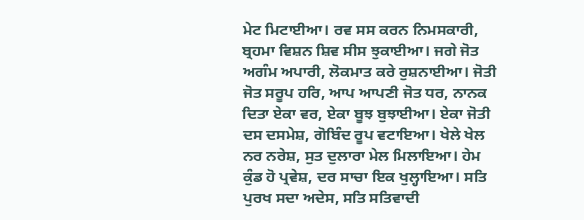ਮੇਟ ਮਿਟਾਈਆ। ਰਵ ਸਸ ਕਰਨ ਨਿਮਸਕਾਰੀ, ਬ੍ਰਹਮਾ ਵਿਸ਼ਨ ਸ਼ਿਵ ਸੀਸ ਝੁਕਾਈਆ। ਜਗੇ ਜੋਤ ਅਗੰਮ ਅਪਾਰੀ, ਲੋਕਮਾਤ ਕਰੇ ਰੁਸ਼ਨਾਈਆ। ਜੋਤੀ ਜੋਤ ਸਰੂਪ ਹਰਿ, ਆਪ ਆਪਣੀ ਜੋਤ ਧਰ, ਨਾਨਕ ਦਿਤਾ ਏਕਾ ਵਰ, ਏਕਾ ਬੂਝ ਬੁਝਾਈਆ। ਏਕਾ ਜੋਤੀ ਦਸ ਦਸਮੇਸ਼, ਗੋਬਿੰਦ ਰੂਪ ਵਟਾਇਆ। ਖੇਲੇ ਖੇਲ ਨਰ ਨਰੇਸ਼, ਸੁਤ ਦੁਲਾਰਾ ਮੇਲ ਮਿਲਾਇਆ। ਹੇਮ ਕੁੰਡ ਹੋ ਪ੍ਰਵੇਸ਼, ਦਰ ਸਾਚਾ ਇਕ ਖੁਲ੍ਹਾਇਆ। ਸਤਿ ਪੁਰਖ ਸਦਾ ਅਦੇਸ, ਸਤਿ ਸਤਿਵਾਦੀ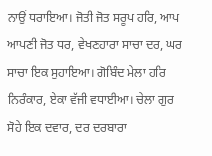ਨਾਉਂ ਧਰਾਇਆ। ਜੋਤੀ ਜੋਤ ਸਰੂਪ ਹਰਿ, ਆਪ ਆਪਣੀ ਜੋਤ ਧਰ, ਵੇਖਣਹਾਰਾ ਸਾਚਾ ਦਰ, ਘਰ ਸਾਚਾ ਇਕ ਸੁਹਾਇਆ। ਗੋਬਿੰਦ ਮੇਲਾ ਹਰਿ ਨਿਰੰਕਾਰ, ਏਕਾ ਵੱਜੀ ਵਧਾਈਆ। ਚੇਲਾ ਗੁਰ ਸੋਹੇ ਇਕ ਦਵਾਰ, ਦਰ ਦਰਬਾਰਾ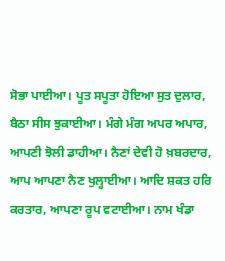ਸੋਭਾ ਪਾਈਆ। ਪੂਤ ਸਪੂਤਾ ਹੋਇਆ ਸੁਤ ਦੁਲਾਰ, ਬੈਠਾ ਸੀਸ ਝੁਕਾਈਆ। ਮੰਗੇ ਮੰਗ ਅਪਰ ਅਪਾਰ, ਆਪਣੀ ਝੋਲੀ ਡਾਹੀਆ। ਨੈਣਾਂ ਦੇਵੀ ਹੋ ਖ਼ਬਰਦਾਰ, ਆਪ ਆਪਣਾ ਨੈਣ ਖੁਲ੍ਹਾਈਆ। ਆਦਿ ਸ਼ਕਤ ਹਰਿ ਕਰਤਾਰ, ਆਪਣਾ ਰੂਪ ਵਟਾਈਆ। ਨਾਮ ਖੰਡਾ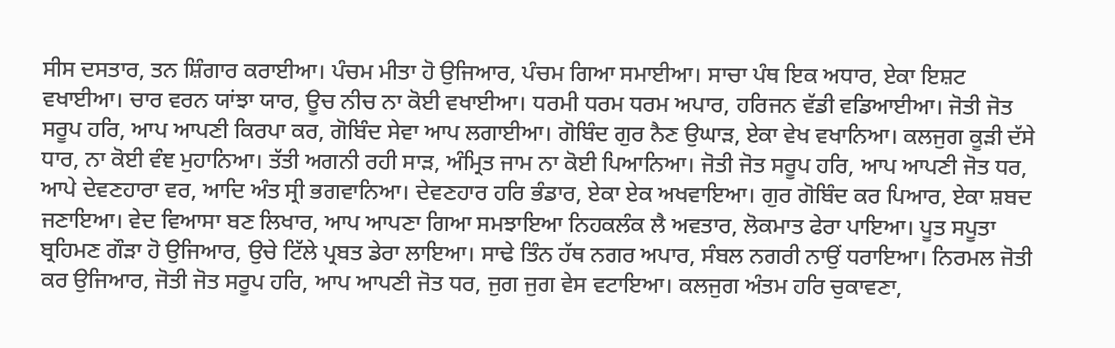ਸੀਸ ਦਸਤਾਰ, ਤਨ ਸ਼ਿੰਗਾਰ ਕਰਾਈਆ। ਪੰਚਮ ਮੀਤਾ ਹੋ ਉਜਿਆਰ, ਪੰਚਮ ਗਿਆ ਸਮਾਈਆ। ਸਾਚਾ ਪੰਥ ਇਕ ਅਧਾਰ, ਏਕਾ ਇਸ਼ਟ ਵਖਾਈਆ। ਚਾਰ ਵਰਨ ਯਾਂਝਾ ਯਾਰ, ਊਚ ਨੀਚ ਨਾ ਕੋਈ ਵਖਾਈਆ। ਧਰਮੀ ਧਰਮ ਧਰਮ ਅਪਾਰ, ਹਰਿਜਨ ਵੱਡੀ ਵਡਿਆਈਆ। ਜੋਤੀ ਜੋਤ ਸਰੂਪ ਹਰਿ, ਆਪ ਆਪਣੀ ਕਿਰਪਾ ਕਰ, ਗੋਬਿੰਦ ਸੇਵਾ ਆਪ ਲਗਾਈਆ। ਗੋਬਿੰਦ ਗੁਰ ਨੈਣ ਉਘਾੜ, ਏਕਾ ਵੇਖ ਵਖਾਨਿਆ। ਕਲਜੁਗ ਕੂੜੀ ਦੱਸੇ ਧਾਰ, ਨਾ ਕੋਈ ਵੰਞ ਮੁਹਾਨਿਆ। ਤੱਤੀ ਅਗਨੀ ਰਹੀ ਸਾੜ, ਅੰਮ੍ਰਿਤ ਜਾਮ ਨਾ ਕੋਈ ਪਿਆਨਿਆ। ਜੋਤੀ ਜੋਤ ਸਰੂਪ ਹਰਿ, ਆਪ ਆਪਣੀ ਜੋਤ ਧਰ, ਆਪੇ ਦੇਵਣਹਾਰਾ ਵਰ, ਆਦਿ ਅੰਤ ਸ੍ਰੀ ਭਗਵਾਨਿਆ। ਦੇਵਣਹਾਰ ਹਰਿ ਭੰਡਾਰ, ਏਕਾ ਏਕ ਅਖਵਾਇਆ। ਗੁਰ ਗੋਬਿੰਦ ਕਰ ਪਿਆਰ, ਏਕਾ ਸ਼ਬਦ ਜਣਾਇਆ। ਵੇਦ ਵਿਆਸਾ ਬਣ ਲਿਖਾਰ, ਆਪ ਆਪਣਾ ਗਿਆ ਸਮਝਾਇਆ ਨਿਹਕਲੰਕ ਲੈ ਅਵਤਾਰ, ਲੋਕਮਾਤ ਫੇਰਾ ਪਾਇਆ। ਪੂਤ ਸਪੂਤਾ ਬ੍ਰਹਿਮਣ ਗੌੜਾ ਹੋ ਉਜਿਆਰ, ਉਚੇ ਟਿੱਲੇ ਪ੍ਰਬਤ ਡੇਰਾ ਲਾਇਆ। ਸਾਢੇ ਤਿੰਨ ਹੱਥ ਨਗਰ ਅਪਾਰ, ਸੰਬਲ ਨਗਰੀ ਨਾਉਂ ਧਰਾਇਆ। ਨਿਰਮਲ ਜੋਤੀ ਕਰ ਉਜਿਆਰ, ਜੋਤੀ ਜੋਤ ਸਰੂਪ ਹਰਿ, ਆਪ ਆਪਣੀ ਜੋਤ ਧਰ, ਜੁਗ ਜੁਗ ਵੇਸ ਵਟਾਇਆ। ਕਲਜੁਗ ਅੰਤਮ ਹਰਿ ਚੁਕਾਵਣਾ,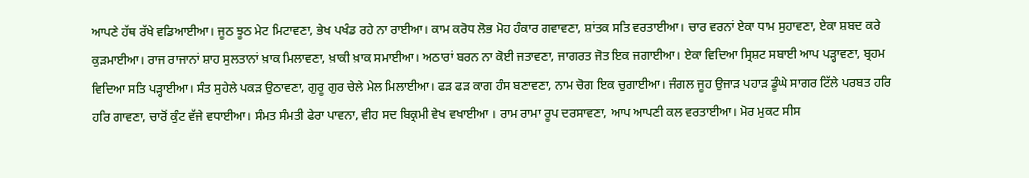ਆਪਣੇ ਹੱਥ ਰੱਖੇ ਵਡਿਆਈਆ। ਜੂਠ ਝੂਠ ਮੇਟ ਮਿਟਾਵਣਾ, ਭੇਖ ਪਖੰਡ ਰਹੇ ਨਾ ਰਾਈਆ। ਕਾਮ ਕਰੋਧ ਲੋਭ ਮੋਹ ਹੰਕਾਰ ਗਵਾਵਣਾ, ਸ਼ਾਂਤਕ ਸਤਿ ਵਰਤਾਈਆ। ਚਾਰ ਵਰਨਾਂ ਏਕਾ ਧਾਮ ਸੁਹਾਵਣਾ, ਏਕਾ ਸ਼ਬਦ ਕਰੇ ਕੁੜਮਾਈਆ। ਰਾਜ ਰਾਜਾਨਾਂ ਸ਼ਾਹ ਸੁਲਤਾਨਾਂ ਖ਼ਾਕ ਮਿਲਾਵਣਾ, ਖ਼ਾਕੀ ਖ਼ਾਕ ਸਮਾਈਆ। ਅਠਾਰਾਂ ਬਰਨ ਨਾ ਕੋਈ ਜਤਾਵਣਾ, ਜਾਗਰਤ ਜੋਤ ਇਕ ਜਗਾਈਆ। ਏਕਾ ਵਿਦਿਆ ਸ੍ਰਿਸ਼ਟ ਸਬਾਈ ਆਪ ਪੜ੍ਹਾਵਣਾ, ਬ੍ਰਹਮ ਵਿਦਿਆ ਸਤਿ ਪੜ੍ਹਾਈਆ। ਸੰਤ ਸੁਹੇਲੇ ਪਕੜ ਉਠਾਵਣਾ, ਗੁਰੂ ਗੁਰ ਚੇਲੇ ਮੇਲ ਮਿਲਾਈਆ। ਫੜ ਫੜ ਕਾਗ ਹੰਸ ਬਣਾਵਣਾ, ਨਾਮ ਚੋਗ ਇਕ ਚੁਗਾਈਆ। ਜੰਗਲ ਜੂਹ ਉਜਾੜ ਪਹਾੜ ਡੂੰਘੇ ਸਾਗਰ ਟਿੱਲੇ ਪਰਬਤ ਹਰਿ ਹਰਿ ਗਾਵਣਾ, ਚਾਰੋਂ ਕੁੰਟ ਵੱਜੇ ਵਧਾਈਆ। ਸੰਮਤ ਸੰਮਤੀ ਫੇਰਾ ਪਾਵਨਾ, ਵੀਹ ਸਦ ਬਿਕ੍ਰਮੀ ਵੇਖ ਵਖਾਈਆ । ਰਾਮ ਰਾਮਾ ਰੂਪ ਦਰਸਾਵਣਾ, ਆਪ ਆਪਣੀ ਕਲ ਵਰਤਾਈਆ। ਮੋਰ ਮੁਕਟ ਸੀਸ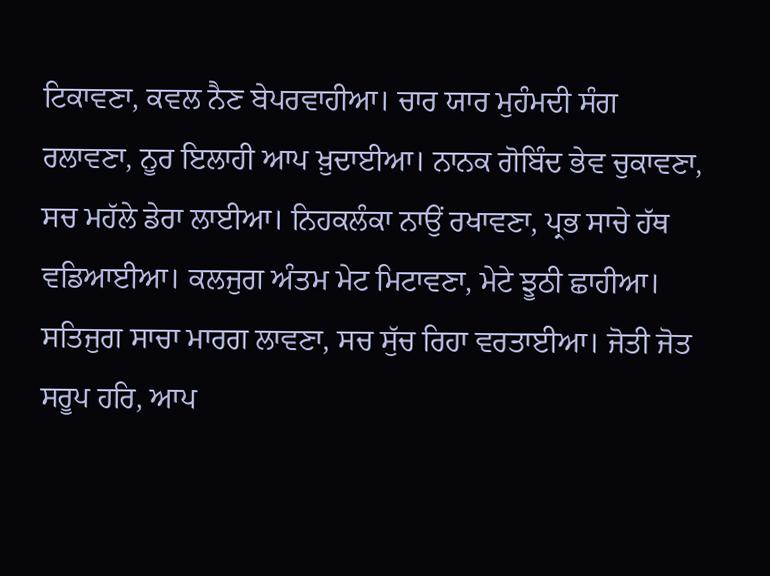ਟਿਕਾਵਣਾ, ਕਵਲ ਨੈਣ ਬੇਪਰਵਾਹੀਆ। ਚਾਰ ਯਾਰ ਮੁਹੰਮਦੀ ਸੰਗ ਰਲਾਵਣਾ, ਨੂਰ ਇਲਾਹੀ ਆਪ ਖ਼ੁਦਾਈਆ। ਨਾਨਕ ਗੋਬਿੰਦ ਭੇਵ ਚੁਕਾਵਣਾ, ਸਚ ਮਹੱਲੇ ਡੇਰਾ ਲਾਈਆ। ਨਿਹਕਲੰਕਾ ਨਾਉਂ ਰਖਾਵਣਾ, ਪ੍ਰਭ ਸਾਚੇ ਹੱਥ ਵਡਿਆਈਆ। ਕਲਜੁਗ ਅੰਤਮ ਮੇਟ ਮਿਟਾਵਣਾ, ਮੇਟੇ ਝੂਠੀ ਛਾਹੀਆ। ਸਤਿਜੁਗ ਸਾਚਾ ਮਾਰਗ ਲਾਵਣਾ, ਸਚ ਸੁੱਚ ਰਿਹਾ ਵਰਤਾਈਆ। ਜੋਤੀ ਜੋਤ ਸਰੂਪ ਹਰਿ, ਆਪ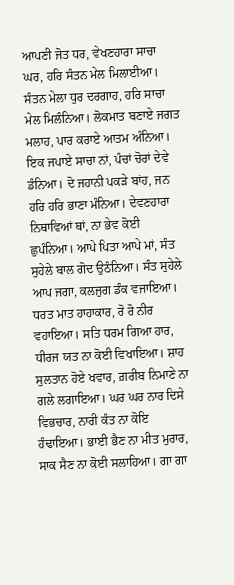ਆਪਣੀ ਜੋਤ ਧਰ, ਵੇਖਣਹਾਰਾ ਸਾਚਾ ਘਰ, ਹਰਿ ਸੰਤਨ ਮੇਲ ਮਿਲਾਈਆ। ਸੰਤਨ ਮੇਲਾ ਧੁਰ ਦਰਗਾਹ, ਹਰਿ ਸਾਚਾ ਮੇਲ ਮਿਲੰਨਿਆ। ਲੋਕਮਾਤ ਬਣਾਏ ਜਗਤ ਮਲਾਹ, ਪਾਰ ਕਰਾਏ ਆਤਮ ਅੰਨਿਆ। ਇਕ ਜਪਾਏ ਸਾਚਾ ਨਾਂ, ਪੰਚਾਂ ਚੋਰਾਂ ਦੇਵੇ ਡੰਨਿਆ। ਦੋ ਜਹਾਨੀ ਪਕੜੇ ਬਾਂਹ, ਜਨ ਹਰਿ ਹਰਿ ਭਾਣਾ ਮੰਨਿਆ। ਦੇਵਣਹਾਰਾ ਨਿਥਾਵਿਆਂ ਥਾਂ, ਨਾ ਭੇਵ ਕੋਈ ਛੁਪੰਨਿਆ। ਆਪੇ ਪਿਤਾ ਆਪੇ ਮਾਂ, ਸੰਤ ਸੁਹੇਲੇ ਬਾਲ ਗੋਦ ਉਠੰਨਿਆ। ਸੰਤ ਸੁਹੇਲੇ ਆਪ ਜਗਾ, ਕਲਜੁਗ ਡੰਕ ਵਜਾਇਆ। ਧਰਤ ਮਾਤ ਹਾਹਾਕਾਰ, ਰੋ ਰੋ ਨੀਰ ਵਹਾਇਆ। ਸਤਿ ਧਰਮ ਗਿਆ ਹਾਰ, ਧੀਰਜ ਯਤ ਨਾ ਕੋਈ ਵਿਖਾਇਆ। ਸ਼ਾਹ ਸੁਲਤਾਨ ਹੋਏ ਖਵਾਰ, ਗ਼ਰੀਬ ਨਿਮਾਣੇ ਨਾ ਗਲੇ ਲਗਾਇਆ। ਘਰ ਘਰ ਨਾਰ ਦਿਸੇ ਵਿਭਚਾਰ, ਨਾਰੀ ਕੰਤ ਨਾ ਕੋਇ ਹੰਢਾਇਆ। ਭਾਈ ਭੈਣ ਨਾ ਮੀਤ ਮੁਰਾਰ, ਸਾਕ ਸੈਣ ਨਾ ਕੋਈ ਸਲਾਹਿਆ। ਗਾ ਗਾ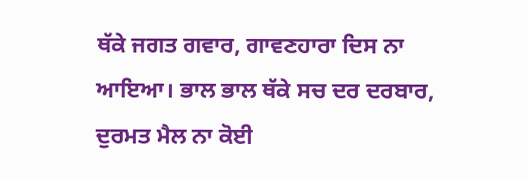ਥੱਕੇ ਜਗਤ ਗਵਾਰ, ਗਾਵਣਹਾਰਾ ਦਿਸ ਨਾ ਆਇਆ। ਭਾਲ ਭਾਲ ਥੱਕੇ ਸਚ ਦਰ ਦਰਬਾਰ, ਦੁਰਮਤ ਮੈਲ ਨਾ ਕੋਈ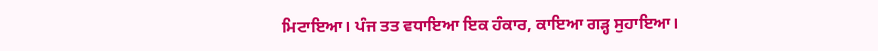ਮਿਟਾਇਆ। ਪੰਜ ਤਤ ਵਧਾਇਆ ਇਕ ਹੰਕਾਰ, ਕਾਇਆ ਗੜ੍ਹ ਸੁਹਾਇਆ।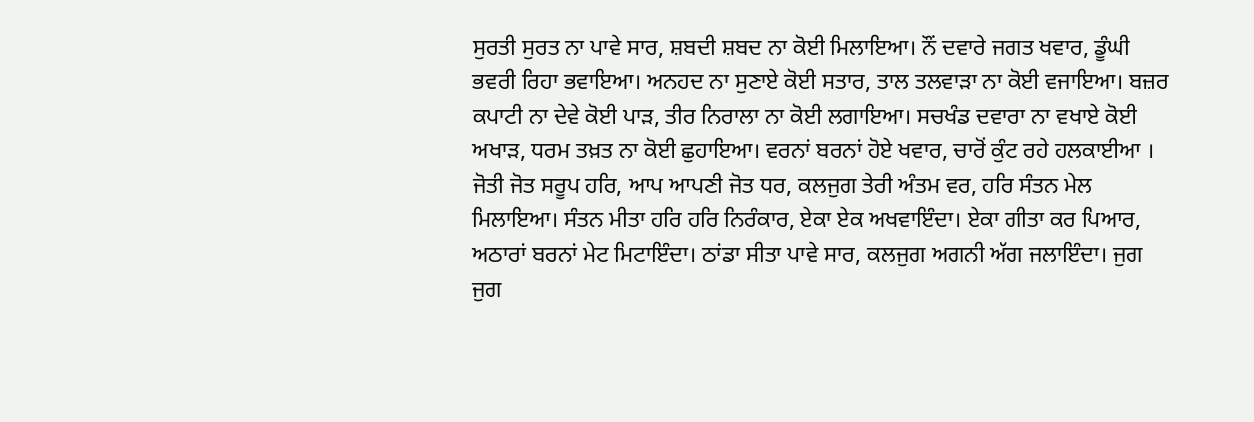ਸੁਰਤੀ ਸੁਰਤ ਨਾ ਪਾਵੇ ਸਾਰ, ਸ਼ਬਦੀ ਸ਼ਬਦ ਨਾ ਕੋਈ ਮਿਲਾਇਆ। ਨੌਂ ਦਵਾਰੇ ਜਗਤ ਖਵਾਰ, ਡੂੰਘੀ ਭਵਰੀ ਰਿਹਾ ਭਵਾਇਆ। ਅਨਹਦ ਨਾ ਸੁਣਾਏ ਕੋਈ ਸਤਾਰ, ਤਾਲ ਤਲਵਾੜਾ ਨਾ ਕੋਈ ਵਜਾਇਆ। ਬਜ਼ਰ ਕਪਾਟੀ ਨਾ ਦੇਵੇ ਕੋਈ ਪਾੜ, ਤੀਰ ਨਿਰਾਲਾ ਨਾ ਕੋਈ ਲਗਾਇਆ। ਸਚਖੰਡ ਦਵਾਰਾ ਨਾ ਵਖਾਏ ਕੋਈ ਅਖਾੜ, ਧਰਮ ਤਖ਼ਤ ਨਾ ਕੋਈ ਛੁਹਾਇਆ। ਵਰਨਾਂ ਬਰਨਾਂ ਹੋਏ ਖਵਾਰ, ਚਾਰੋਂ ਕੁੰਟ ਰਹੇ ਹਲਕਾਈਆ । ਜੋਤੀ ਜੋਤ ਸਰੂਪ ਹਰਿ, ਆਪ ਆਪਣੀ ਜੋਤ ਧਰ, ਕਲਜੁਗ ਤੇਰੀ ਅੰਤਮ ਵਰ, ਹਰਿ ਸੰਤਨ ਮੇਲ ਮਿਲਾਇਆ। ਸੰਤਨ ਮੀਤਾ ਹਰਿ ਹਰਿ ਨਿਰੰਕਾਰ, ਏਕਾ ਏਕ ਅਖਵਾਇੰਦਾ। ਏਕਾ ਗੀਤਾ ਕਰ ਪਿਆਰ, ਅਠਾਰਾਂ ਬਰਨਾਂ ਮੇਟ ਮਿਟਾਇੰਦਾ। ਠਾਂਡਾ ਸੀਤਾ ਪਾਵੇ ਸਾਰ, ਕਲਜੁਗ ਅਗਨੀ ਅੱਗ ਜਲਾਇੰਦਾ। ਜੁਗ ਜੁਗ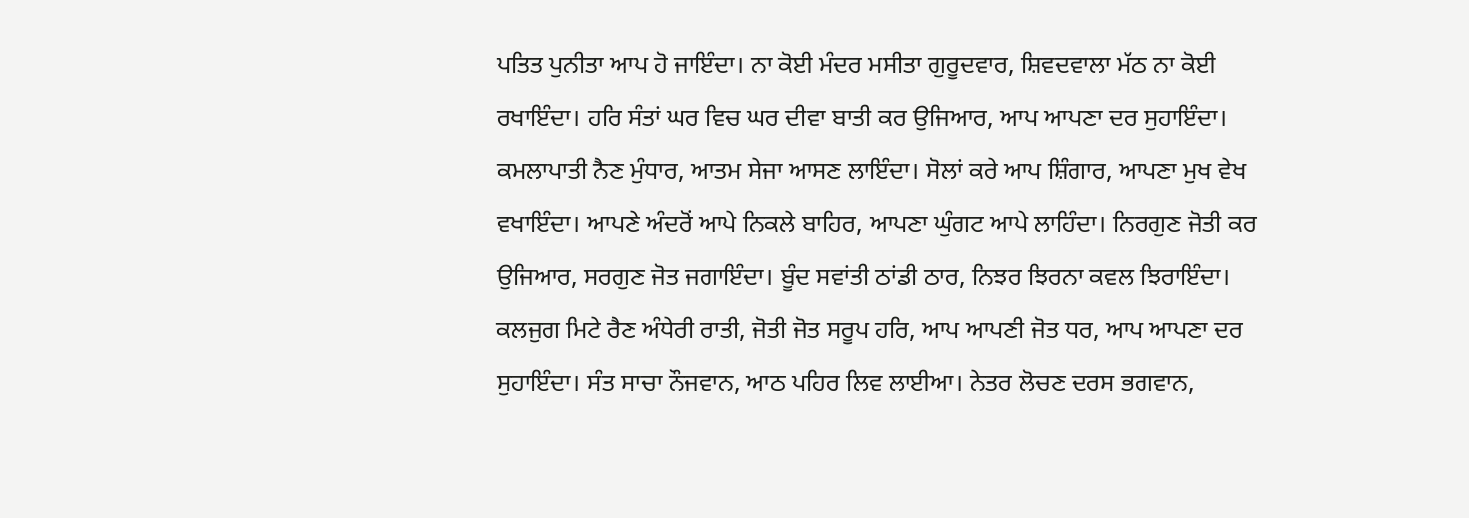ਪਤਿਤ ਪੁਨੀਤਾ ਆਪ ਹੋ ਜਾਇੰਦਾ। ਨਾ ਕੋਈ ਮੰਦਰ ਮਸੀਤਾ ਗੁਰੂਦਵਾਰ, ਸ਼ਿਵਦਵਾਲਾ ਮੱਠ ਨਾ ਕੋਈ ਰਖਾਇੰਦਾ। ਹਰਿ ਸੰਤਾਂ ਘਰ ਵਿਚ ਘਰ ਦੀਵਾ ਬਾਤੀ ਕਰ ਉਜਿਆਰ, ਆਪ ਆਪਣਾ ਦਰ ਸੁਹਾਇੰਦਾ। ਕਮਲਾਪਾਤੀ ਨੈਣ ਮੁੰਧਾਰ, ਆਤਮ ਸੇਜਾ ਆਸਣ ਲਾਇੰਦਾ। ਸੋਲਾਂ ਕਰੇ ਆਪ ਸ਼ਿੰਗਾਰ, ਆਪਣਾ ਮੁਖ ਵੇਖ ਵਖਾਇੰਦਾ। ਆਪਣੇ ਅੰਦਰੋਂ ਆਪੇ ਨਿਕਲੇ ਬਾਹਿਰ, ਆਪਣਾ ਘੁੰਗਟ ਆਪੇ ਲਾਹਿੰਦਾ। ਨਿਰਗੁਣ ਜੋਤੀ ਕਰ ਉਜਿਆਰ, ਸਰਗੁਣ ਜੋਤ ਜਗਾਇੰਦਾ। ਬੂੰਦ ਸਵਾਂਤੀ ਠਾਂਡੀ ਠਾਰ, ਨਿਝਰ ਝਿਰਨਾ ਕਵਲ ਝਿਰਾਇੰਦਾ। ਕਲਜੁਗ ਮਿਟੇ ਰੈਣ ਅੰਧੇਰੀ ਰਾਤੀ, ਜੋਤੀ ਜੋਤ ਸਰੂਪ ਹਰਿ, ਆਪ ਆਪਣੀ ਜੋਤ ਧਰ, ਆਪ ਆਪਣਾ ਦਰ ਸੁਹਾਇੰਦਾ। ਸੰਤ ਸਾਚਾ ਨੌਜਵਾਨ, ਆਠ ਪਹਿਰ ਲਿਵ ਲਾਈਆ। ਨੇਤਰ ਲੋਚਣ ਦਰਸ ਭਗਵਾਨ,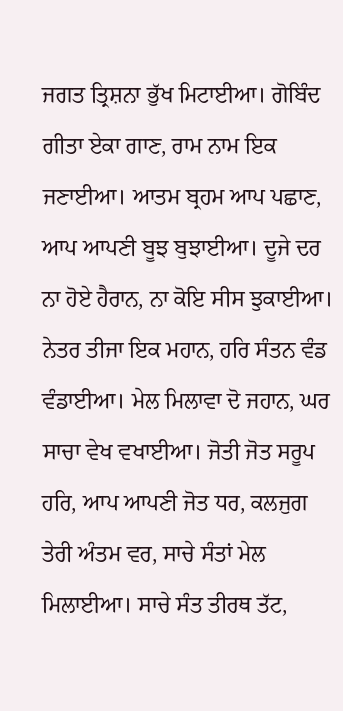ਜਗਤ ਤ੍ਰਿਸ਼ਨਾ ਭੁੱਖ ਮਿਟਾਈਆ। ਗੋਬਿੰਦ ਗੀਤਾ ਏਕਾ ਗਾਣ, ਰਾਮ ਨਾਮ ਇਕ ਜਣਾਈਆ। ਆਤਮ ਬ੍ਰਹਮ ਆਪ ਪਛਾਣ, ਆਪ ਆਪਣੀ ਬੂਝ ਬੁਝਾਈਆ। ਦੂਜੇ ਦਰ ਨਾ ਹੋਏ ਹੈਰਾਨ, ਨਾ ਕੋਇ ਸੀਸ ਝੁਕਾਈਆ। ਨੇਤਰ ਤੀਜਾ ਇਕ ਮਹਾਨ, ਹਰਿ ਸੰਤਨ ਵੰਡ ਵੰਡਾਈਆ। ਮੇਲ ਮਿਲਾਵਾ ਦੋ ਜਹਾਨ, ਘਰ ਸਾਚਾ ਵੇਖ ਵਖਾਈਆ। ਜੋਤੀ ਜੋਤ ਸਰੂਪ ਹਰਿ, ਆਪ ਆਪਣੀ ਜੋਤ ਧਰ, ਕਲਜੁਗ ਤੇਰੀ ਅੰਤਮ ਵਰ, ਸਾਚੇ ਸੰਤਾਂ ਮੇਲ ਮਿਲਾਈਆ। ਸਾਚੇ ਸੰਤ ਤੀਰਥ ਤੱਟ,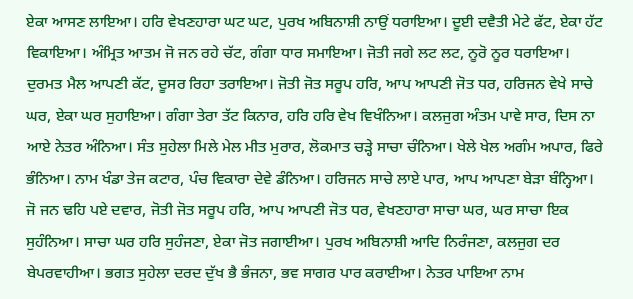ਏਕਾ ਆਸਣ ਲਾਇਆ। ਹਰਿ ਵੇਖਣਹਾਰਾ ਘਟ ਘਟ, ਪੁਰਖ ਅਬਿਨਾਸ਼ੀ ਨਾਉਂ ਧਰਾਇਆ। ਦੂਈ ਦਵੈਤੀ ਮੇਟੇ ਫੱਟ, ਏਕਾ ਹੱਟ ਵਿਕਾਇਆ। ਅੰਮ੍ਰਿਤ ਆਤਮ ਜੋ ਜਨ ਰਹੇ ਚੱਟ, ਗੰਗਾ ਧਾਰ ਸਮਾਇਆ। ਜੋਤੀ ਜਗੇ ਲਟ ਲਟ, ਨੂਰੋ ਨੂਰ ਧਰਾਇਆ। ਦੁਰਮਤ ਮੈਲ ਆਪਣੀ ਕੱਟ, ਦੂਸਰ ਰਿਹਾ ਤਰਾਇਆ। ਜੋਤੀ ਜੋਤ ਸਰੂਪ ਹਰਿ, ਆਪ ਆਪਣੀ ਜੋਤ ਧਰ, ਹਰਿਜਨ ਵੇਖੇ ਸਾਚੇ ਘਰ, ਏਕਾ ਘਰ ਸੁਹਾਇਆ। ਗੰਗਾ ਤੇਰਾ ਤੱਟ ਕਿਨਾਰ, ਹਰਿ ਹਰਿ ਵੇਖ ਵਿਖੰਨਿਆ। ਕਲਜੁਗ ਅੰਤਮ ਪਾਵੇ ਸਾਰ, ਦਿਸ ਨਾ ਆਏ ਨੇਤਰ ਅੰਨਿਆ। ਸੰਤ ਸੁਹੇਲਾ ਮਿਲੇ ਮੇਲ ਮੀਤ ਮੁਰਾਰ, ਲੋਕਮਾਤ ਚੜ੍ਹੇ ਸਾਚਾ ਚੰਨਿਆ। ਖੇਲੇ ਖੇਲ ਅਗੰਮ ਅਪਾਰ, ਫਿਰੇ ਭੰਨਿਆ। ਨਾਮ ਖੰਡਾ ਤੇਜ ਕਟਾਰ, ਪੰਚ ਵਿਕਾਰਾ ਦੇਵੇ ਡੰਨਿਆ। ਹਰਿਜਨ ਸਾਚੇ ਲਾਏ ਪਾਰ, ਆਪ ਆਪਣਾ ਬੇੜਾ ਬੰਨ੍ਹਿਆ। ਜੋ ਜਨ ਢਹਿ ਪਏ ਦਵਾਰ, ਜੋਤੀ ਜੋਤ ਸਰੂਪ ਹਰਿ, ਆਪ ਆਪਣੀ ਜੋਤ ਧਰ, ਵੇਖਣਹਾਰਾ ਸਾਚਾ ਘਰ, ਘਰ ਸਾਚਾ ਇਕ ਸੁਹੰਨਿਆ। ਸਾਚਾ ਘਰ ਹਰਿ ਸੁਹੰਜਣਾ, ਏਕਾ ਜੋਤ ਜਗਾਈਆ। ਪੁਰਖ ਅਬਿਨਾਸ਼ੀ ਆਦਿ ਨਿਰੰਜਣਾ, ਕਲਜੁਗ ਦਰ ਬੇਪਰਵਾਹੀਆ। ਭਗਤ ਸੁਹੇਲਾ ਦਰਦ ਦੁੱਖ ਭੈ ਭੰਜਨਾ, ਭਵ ਸਾਗਰ ਪਾਰ ਕਰਾਈਆ। ਨੇਤਰ ਪਾਇਆ ਨਾਮ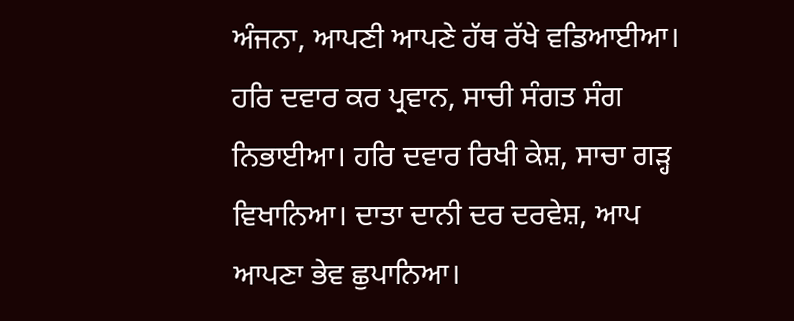ਅੰਜਨਾ, ਆਪਣੀ ਆਪਣੇ ਹੱਥ ਰੱਖੇ ਵਡਿਆਈਆ। ਹਰਿ ਦਵਾਰ ਕਰ ਪ੍ਰਵਾਨ, ਸਾਚੀ ਸੰਗਤ ਸੰਗ ਨਿਭਾਈਆ। ਹਰਿ ਦਵਾਰ ਰਿਖੀ ਕੇਸ਼, ਸਾਚਾ ਗੜ੍ਹ ਵਿਖਾਨਿਆ। ਦਾਤਾ ਦਾਨੀ ਦਰ ਦਰਵੇਸ਼, ਆਪ ਆਪਣਾ ਭੇਵ ਛੁਪਾਨਿਆ।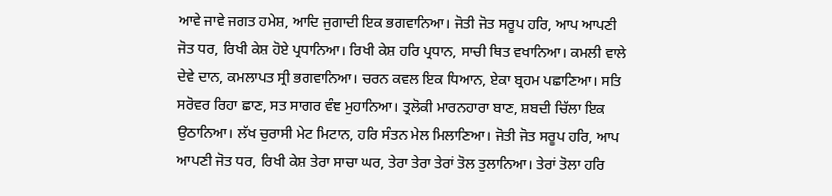ਆਵੇ ਜਾਵੇ ਜਗਤ ਹਮੇਸ਼, ਆਦਿ ਜੁਗਾਦੀ ਇਕ ਭਗਵਾਨਿਆ। ਜੋਤੀ ਜੋਤ ਸਰੂਪ ਹਰਿ, ਆਪ ਆਪਣੀ ਜੋਤ ਧਰ, ਰਿਖੀ ਕੇਸ਼ ਹੋਏ ਪ੍ਰਧਾਨਿਆ। ਰਿਖੀ ਕੇਸ਼ ਹਰਿ ਪ੍ਰਧਾਨ, ਸਾਚੀ ਥਿਤ ਵਖਾਨਿਆ। ਕਮਲੀ ਵਾਲੇ ਦੇਵੇ ਦਾਨ, ਕਮਲਾਪਤ ਸ੍ਰੀ ਭਗਵਾਨਿਆ। ਚਰਨ ਕਵਲ ਇਕ ਧਿਆਨ, ਏਕਾ ਬ੍ਰਹਮ ਪਛਾਣਿਆ। ਸਤਿ ਸਰੋਵਰ ਰਿਹਾ ਛਾਣ, ਸਤ ਸਾਗਰ ਵੰਞ ਮੁਹਾਨਿਆ। ਤ੍ਰਲੋਕੀ ਮਾਰਨਹਾਰਾ ਬਾਣ, ਸ਼ਬਦੀ ਚਿੱਲਾ ਇਕ ਉਠਾਨਿਆ। ਲੱਖ ਚੁਰਾਸੀ ਮੇਟ ਮਿਟਾਨ, ਹਰਿ ਸੰਤਨ ਮੇਲ ਮਿਲਾਣਿਆ। ਜੋਤੀ ਜੋਤ ਸਰੂਪ ਹਰਿ, ਆਪ ਆਪਣੀ ਜੋਤ ਧਰ, ਰਿਖੀ ਕੇਸ਼ ਤੇਰਾ ਸਾਚਾ ਘਰ, ਤੇਰਾ ਤੇਰਾ ਤੇਰਾਂ ਤੋਲ ਤੁਲਾਨਿਆ। ਤੇਰਾਂ ਤੋਲਾ ਹਰਿ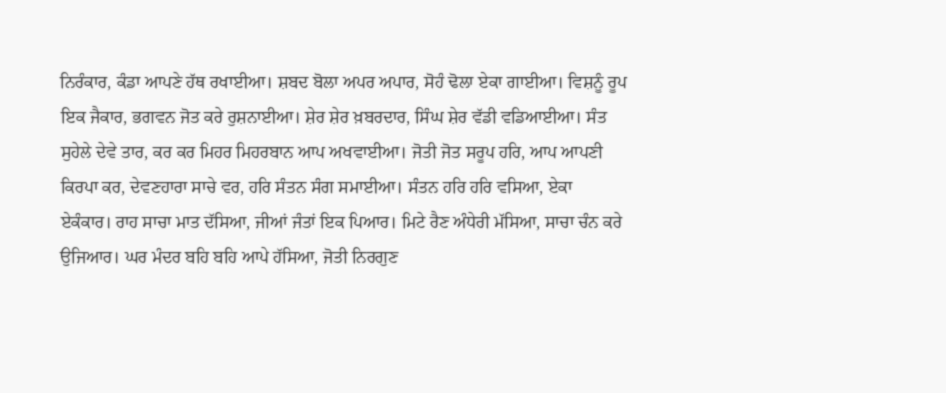ਨਿਰੰਕਾਰ, ਕੰਡਾ ਆਪਣੇ ਹੱਥ ਰਖਾਈਆ। ਸ਼ਬਦ ਬੋਲਾ ਅਪਰ ਅਪਾਰ, ਸੋਹੰ ਢੋਲਾ ਏਕਾ ਗਾਈਆ। ਵਿਸ਼ਨੂੰ ਰੂਪ ਇਕ ਜੈਕਾਰ, ਭਗਵਨ ਜੋਤ ਕਰੇ ਰੁਸ਼ਨਾਈਆ। ਸ਼ੇਰ ਸ਼ੇਰ ਖ਼ਬਰਦਾਰ, ਸਿੰਘ ਸ਼ੇਰ ਵੱਡੀ ਵਡਿਆਈਆ। ਸੰਤ ਸੁਹੇਲੇ ਦੇਵੇ ਤਾਰ, ਕਰ ਕਰ ਮਿਹਰ ਮਿਹਰਬਾਨ ਆਪ ਅਖਵਾਈਆ। ਜੋਤੀ ਜੋਤ ਸਰੂਪ ਹਰਿ, ਆਪ ਆਪਣੀ ਕਿਰਪਾ ਕਰ, ਦੇਵਣਹਾਰਾ ਸਾਚੇ ਵਰ, ਹਰਿ ਸੰਤਨ ਸੰਗ ਸਮਾਈਆ। ਸੰਤਨ ਹਰਿ ਹਰਿ ਵਸਿਆ, ਏਕਾ ਏਕੰਕਾਰ। ਰਾਹ ਸਾਚਾ ਮਾਤ ਦੱਸਿਆ, ਜੀਆਂ ਜੰਤਾਂ ਇਕ ਪਿਆਰ। ਮਿਟੇ ਰੈਣ ਅੰਧੇਰੀ ਮੱਸਿਆ, ਸਾਚਾ ਚੰਨ ਕਰੇ ਉਜਿਆਰ। ਘਰ ਮੰਦਰ ਬਹਿ ਬਹਿ ਆਪੇ ਹੱਸਿਆ, ਜੋਤੀ ਨਿਰਗੁਣ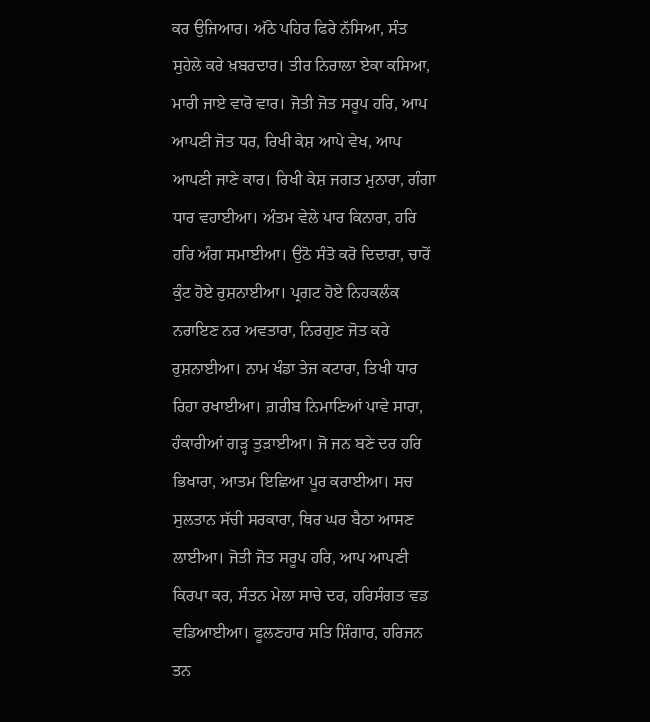ਕਰ ਉਜਿਆਰ। ਅੱਠੇ ਪਹਿਰ ਫਿਰੇ ਨੱਸਿਆ, ਸੰਤ ਸੁਹੇਲੇ ਕਰੇ ਖ਼ਬਰਦਾਰ। ਤੀਰ ਨਿਰਾਲਾ ਏਕਾ ਕਸਿਆ, ਮਾਰੀ ਜਾਏ ਵਾਰੋ ਵਾਰ। ਜੋਤੀ ਜੋਤ ਸਰੂਪ ਹਰਿ, ਆਪ ਆਪਣੀ ਜੋਤ ਧਰ, ਰਿਖੀ ਕੇਸ਼ ਆਪੇ ਵੇਖ, ਆਪ ਆਪਣੀ ਜਾਣੇ ਕਾਰ। ਰਿਖੀ ਕੇਸ਼ ਜਗਤ ਮੁਨਾਰਾ, ਗੰਗਾ ਧਾਰ ਵਹਾਈਆ। ਅੰਤਮ ਵੇਲੇ ਪਾਰ ਕਿਨਾਰਾ, ਹਰਿ ਹਰਿ ਅੰਗ ਸਮਾਈਆ। ਉਠੋ ਸੰਤੋ ਕਰੋ ਦਿਦਾਰਾ, ਚਾਰੋਂ ਕੁੰਟ ਹੋਏ ਰੁਸ਼ਨਾਈਆ। ਪ੍ਰਗਟ ਹੋਏ ਨਿਹਕਲੰਕ ਨਰਾਇਣ ਨਰ ਅਵਤਾਰਾ, ਨਿਰਗੁਣ ਜੋਤ ਕਰੇ ਰੁਸ਼ਨਾਈਆ। ਨਾਮ ਖੰਡਾ ਤੇਜ ਕਟਾਰਾ, ਤਿਖੀ ਧਾਰ ਰਿਹਾ ਰਖਾਈਆ। ਗ਼ਰੀਬ ਨਿਮਾਣਿਆਂ ਪਾਵੇ ਸਾਰਾ, ਹੰਕਾਰੀਆਂ ਗੜ੍ਹ ਤੁੜਾਈਆ। ਜੋ ਜਨ ਬਣੇ ਦਰ ਹਰਿ ਭਿਖਾਰਾ, ਆਤਮ ਇਛਿਆ ਪੂਰ ਕਰਾਈਆ। ਸਚ ਸੁਲਤਾਨ ਸੱਚੀ ਸਰਕਾਰਾ, ਥਿਰ ਘਰ ਬੈਠਾ ਆਸਣ ਲਾਈਆ। ਜੋਤੀ ਜੋਤ ਸਰੂਪ ਹਰਿ, ਆਪ ਆਪਣੀ ਕਿਰਪਾ ਕਰ, ਸੰਤਨ ਮੇਲਾ ਸਾਚੇ ਦਰ, ਹਰਿਸੰਗਤ ਵਡ ਵਡਿਆਈਆ। ਫੂਲਣਹਾਰ ਸਤਿ ਸ਼ਿੰਗਾਰ, ਹਰਿਜਨ ਤਨ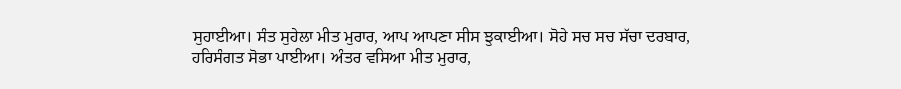ਸੁਹਾਈਆ। ਸੰਤ ਸੁਹੇਲਾ ਮੀਤ ਮੁਰਾਰ, ਆਪ ਆਪਣਾ ਸੀਸ ਝੁਕਾਈਆ। ਸੋਹੇ ਸਚ ਸਚ ਸੱਚਾ ਦਰਬਾਰ, ਹਰਿਸੰਗਤ ਸੋਭਾ ਪਾਈਆ। ਅੰਤਰ ਵਸਿਆ ਮੀਤ ਮੁਰਾਰ,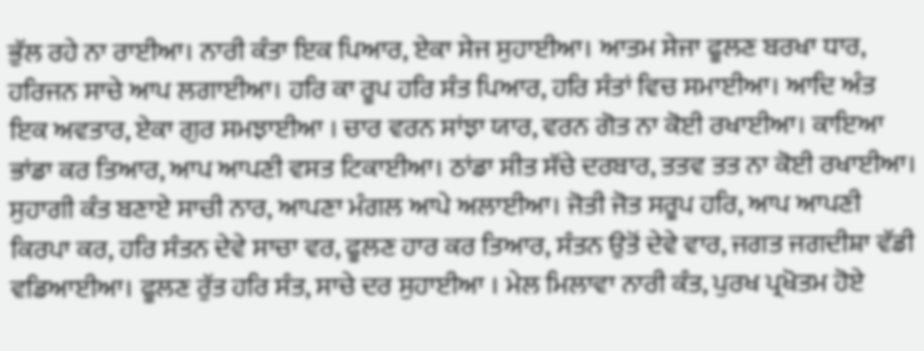ਭੁੱਲ ਰਹੇ ਨਾ ਰਾਈਆ। ਨਾਰੀ ਕੰਤਾ ਇਕ ਪਿਆਰ, ਏਕਾ ਸੇਜ ਸੁਹਾਈਆ। ਆਤਮ ਸੇਜਾ ਫੂਲਣ ਬਰਖਾ ਧਾਰ, ਹਰਿਜਨ ਸਾਚੇ ਆਪ ਲਗਾਈਆ। ਹਰਿ ਕਾ ਰੂਪ ਹਰਿ ਸੰਤ ਪਿਆਰ, ਹਰਿ ਸੰਤਾਂ ਵਿਚ ਸਮਾਈਆ। ਆਦਿ ਅੰਤ ਇਕ ਅਵਤਾਰ, ਏਕਾ ਗੁਰ ਸਮਝਾਈਆ । ਚਾਰ ਵਰਨ ਸਾਂਝਾ ਯਾਰ, ਵਰਨ ਗੋਤ ਨਾ ਕੋਈ ਰਖਾਈਆ। ਕਾਇਆ ਭਾਂਡਾ ਕਰ ਤਿਆਰ, ਆਪ ਆਪਣੀ ਵਸਤ ਟਿਕਾਈਆ। ਠਾਂਡਾ ਸੀਤ ਸੱਚੇ ਦਰਬਾਰ, ਤਤਵ ਤਤ ਨਾ ਕੋਈ ਰਖਾਈਆ। ਸੁਹਾਗੀ ਕੰਤ ਬਣਾਏ ਸਾਚੀ ਨਾਰ, ਆਪਣਾ ਮੰਗਲ ਆਪੇ ਅਲਾਈਆ। ਜੋਤੀ ਜੋਤ ਸਰੂਪ ਹਰਿ, ਆਪ ਆਪਣੀ ਕਿਰਪਾ ਕਰ, ਹਰਿ ਸੰਤਨ ਦੇਵੇ ਸਾਚਾ ਵਰ, ਫੂਲਣ ਹਾਰ ਕਰ ਤਿਆਰ, ਸੰਤਨ ਉਤੋਂ ਦੇਵੇ ਵਾਰ, ਜਗਤ ਜਗਦੀਸ਼ਾ ਵੱਡੀ ਵਡਿਆਈਆ। ਫੂਲਣ ਰੁੱਤ ਹਰਿ ਸੰਤ, ਸਾਚੇ ਦਰ ਸੁਹਾਈਆ । ਮੇਲ ਮਿਲਾਵਾ ਨਾਰੀ ਕੰਤ, ਪੁਰਖ ਪ੍ਰਖੋਤਮ ਹੋਏ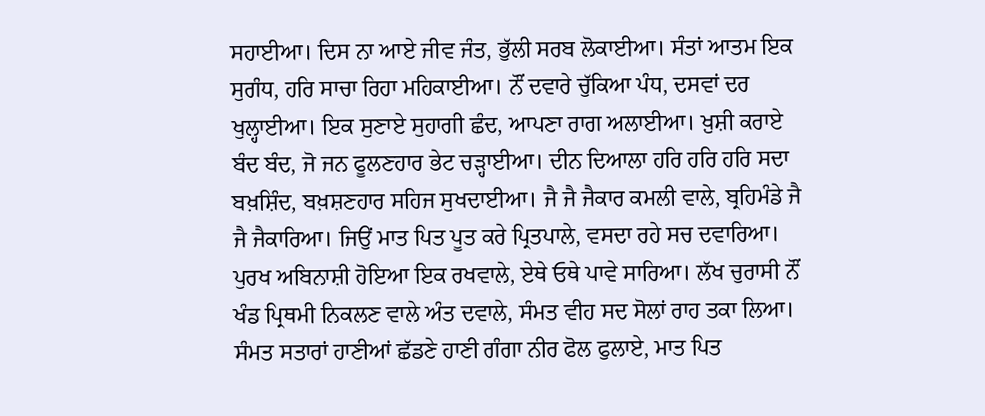ਸਹਾਈਆ। ਦਿਸ ਨਾ ਆਏ ਜੀਵ ਜੰਤ, ਭੁੱਲੀ ਸਰਬ ਲੋਕਾਈਆ। ਸੰਤਾਂ ਆਤਮ ਇਕ ਸੁਗੰਧ, ਹਰਿ ਸਾਚਾ ਰਿਹਾ ਮਹਿਕਾਈਆ। ਨੌਂ ਦਵਾਰੇ ਚੁੱਕਿਆ ਪੰਧ, ਦਸਵਾਂ ਦਰ ਖੁਲ੍ਹਾਈਆ। ਇਕ ਸੁਣਾਏ ਸੁਹਾਗੀ ਛੰਦ, ਆਪਣਾ ਰਾਗ ਅਲਾਈਆ। ਖ਼ੁਸ਼ੀ ਕਰਾਏ ਬੰਦ ਬੰਦ, ਜੋ ਜਨ ਫੂਲਣਹਾਰ ਭੇਟ ਚੜ੍ਹਾਈਆ। ਦੀਨ ਦਿਆਲਾ ਹਰਿ ਹਰਿ ਹਰਿ ਸਦਾ ਬਖ਼ਸ਼ਿੰਦ, ਬਖ਼ਸ਼ਣਹਾਰ ਸਹਿਜ ਸੁਖਦਾਈਆ। ਜੈ ਜੈ ਜੈਕਾਰ ਕਮਲੀ ਵਾਲੇ, ਬ੍ਰਹਿਮੰਡੇ ਜੈ ਜੈ ਜੈਕਾਰਿਆ। ਜਿਉਂ ਮਾਤ ਪਿਤ ਪੂਤ ਕਰੇ ਪ੍ਰਿਤਪਾਲੇ, ਵਸਦਾ ਰਹੇ ਸਚ ਦਵਾਰਿਆ। ਪੁਰਖ ਅਬਿਨਾਸ਼ੀ ਹੋਇਆ ਇਕ ਰਖਵਾਲੇ, ਏਥੇ ਓਥੇ ਪਾਵੇ ਸਾਰਿਆ। ਲੱਖ ਚੁਰਾਸੀ ਨੌਂ ਖੰਡ ਪ੍ਰਿਥਮੀ ਨਿਕਲਣ ਵਾਲੇ ਅੰਤ ਦਵਾਲੇ, ਸੰਮਤ ਵੀਹ ਸਦ ਸੋਲਾਂ ਰਾਹ ਤਕਾ ਲਿਆ। ਸੰਮਤ ਸਤਾਰਾਂ ਹਾਣੀਆਂ ਛੱਡਣੇ ਹਾਣੀ ਗੰਗਾ ਨੀਰ ਫੋਲ ਫੁਲਾਏ, ਮਾਤ ਪਿਤ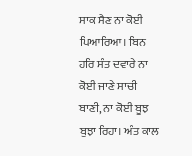ਸਾਕ ਸੈਣ ਨਾ ਕੋਈ ਪਿਆਰਿਆ। ਬਿਨ ਹਰਿ ਸੰਤ ਦਵਾਰੇ ਨਾ ਕੋਈ ਜਾਣੇ ਸਾਚੀ ਬਾਣੀ, ਨਾ ਕੋਈ ਬੂਝ ਬੁਝਾ ਰਿਹਾ। ਅੰਤ ਕਾਲ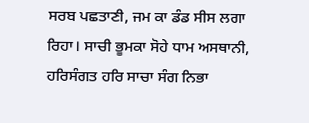ਸਰਬ ਪਛਤਾਣੀ, ਜਮ ਕਾ ਡੰਡ ਸੀਸ ਲਗਾ ਰਿਹਾ। ਸਾਚੀ ਭੂਮਕਾ ਸੋਹੇ ਧਾਮ ਅਸਥਾਨੀ, ਹਰਿਸੰਗਤ ਹਰਿ ਸਾਚਾ ਸੰਗ ਨਿਭਾ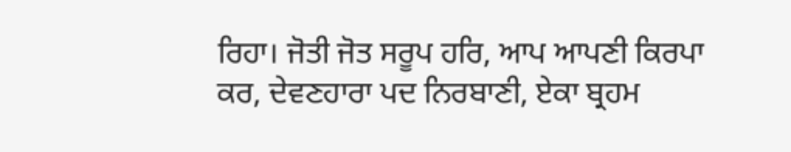ਰਿਹਾ। ਜੋਤੀ ਜੋਤ ਸਰੂਪ ਹਰਿ, ਆਪ ਆਪਣੀ ਕਿਰਪਾ ਕਰ, ਦੇਵਣਹਾਰਾ ਪਦ ਨਿਰਬਾਣੀ, ਏਕਾ ਬ੍ਰਹਮ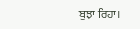ਬੁਝਾ ਰਿਹਾ।